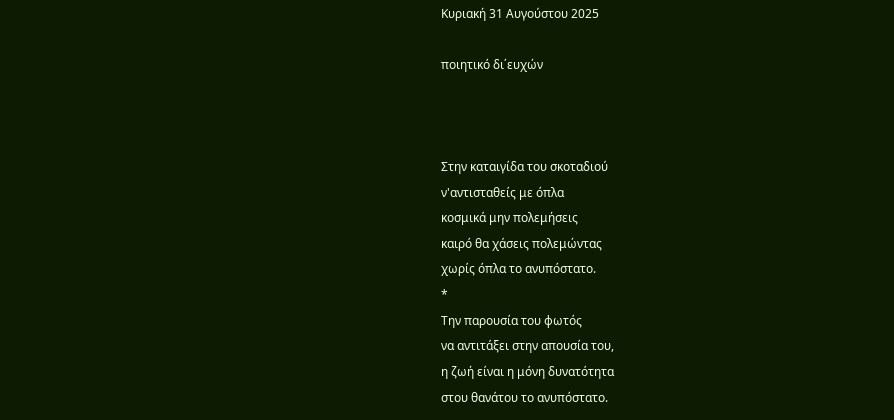Κυριακή 31 Αυγούστου 2025

ποιητικό δι΄ευχών



Στην καταιγίδα του σκοταδιού
ν'αντισταθείς με όπλα
κοσμικά μην πολεμήσεις
καιρό θα χάσεις πολεμώντας
χωρίς όπλα το ανυπόστατο.
*
Την παρουσία του φωτός
να αντιτάξει στην απουσία του,
η ζωή είναι η μόνη δυνατότητα
στου θανάτου το ανυπόστατο.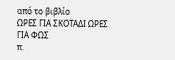από το βιβλίο
ΩΡΕΣ ΓΙΑ ΣΚΟΤΑΔΙ ΩΡΕΣ ΓΙΑ ΦΩΣ
π.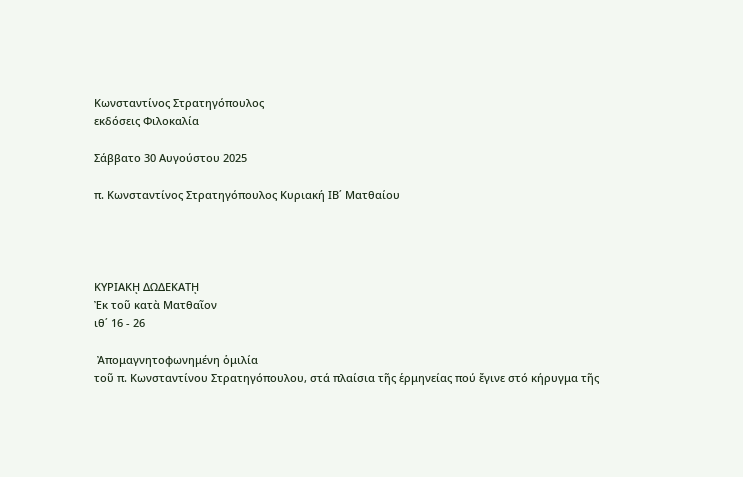Κωνσταντίνος Στρατηγόπουλος
εκδόσεις Φιλοκαλία

Σάββατο 30 Αυγούστου 2025

π. Κωνσταντίνος Στρατηγόπουλος Κυριακή ΙΒ΄ Ματθαίου




ΚΥΡΙΑΚῌ ΔΩΔΕΚΑΤῌ
Ἐκ τοῦ κατὰ Ματθαῖον
ιθ΄ 16 - 26

 Ἀπομαγνητοφωνημένη ὁμιλία
τοῦ π. Κωνσταντίνου Στρατηγόπουλου, στά πλαίσια τῆς ἑρμηνείας πού ἔγινε στό κήρυγμα τῆς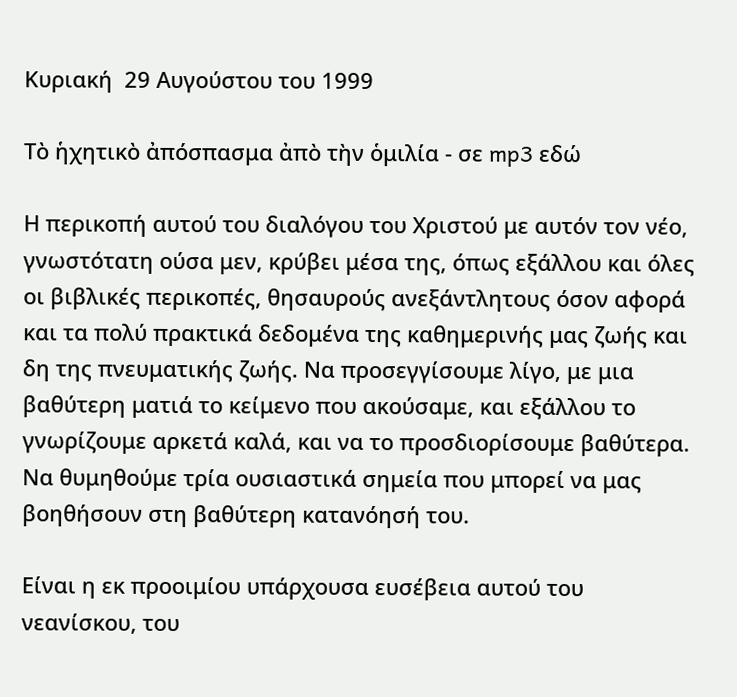Κυριακή  29 Αυγούστου του 1999

Τὸ ἡχητικὸ ἀπόσπασμα ἀπὸ τὴν ὁμιλία - σε mp3 εδώ

Η περικοπή αυτού του διαλόγου του Χριστού με αυτόν τον νέο, γνωστότατη ούσα μεν, κρύβει μέσα της, όπως εξάλλου και όλες οι βιβλικές περικοπές, θησαυρούς ανεξάντλητους όσον αφορά και τα πολύ πρακτικά δεδομένα της καθημερινής μας ζωής και δη της πνευματικής ζωής. Να προσεγγίσουμε λίγο, με μια βαθύτερη ματιά το κείμενο που ακούσαμε, και εξάλλου το γνωρίζουμε αρκετά καλά, και να το προσδιορίσουμε βαθύτερα. Να θυμηθούμε τρία ουσιαστικά σημεία που μπορεί να μας βοηθήσουν στη βαθύτερη κατανόησή του.

Είναι η εκ προοιμίου υπάρχουσα ευσέβεια αυτού του νεανίσκου, του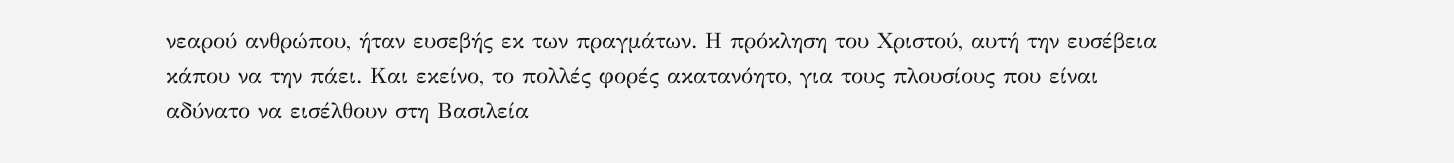νεαρού ανθρώπου, ήταν ευσεβής εκ των πραγμάτων. Η πρόκληση του Χριστού, αυτή την ευσέβεια κάπου να την πάει. Και εκείνο, το πολλές φορές ακατανόητο, για τους πλουσίους που είναι αδύνατο να εισέλθουν στη Βασιλεία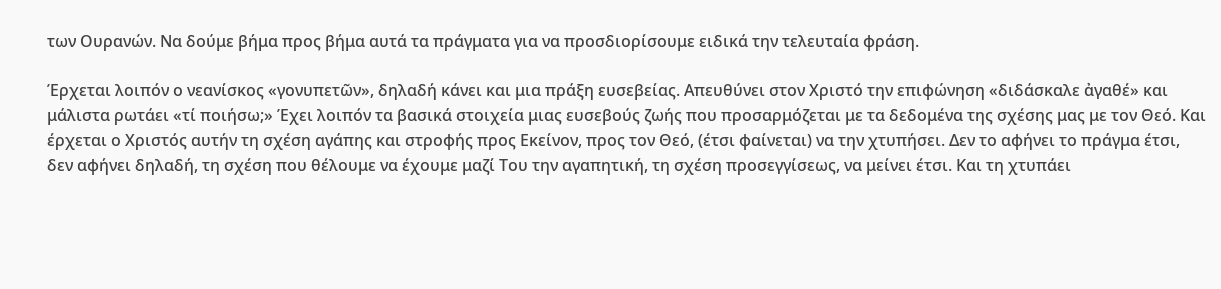των Ουρανών. Να δούμε βήμα προς βήμα αυτά τα πράγματα για να προσδιορίσουμε ειδικά την τελευταία φράση.

Έρχεται λοιπόν ο νεανίσκος «γονυπετῶν», δηλαδή κάνει και μια πράξη ευσεβείας. Απευθύνει στον Χριστό την επιφώνηση «διδάσκαλε ἀγαθέ» και μάλιστα ρωτάει «τί ποιήσω;» Έχει λοιπόν τα βασικά στοιχεία μιας ευσεβούς ζωής που προσαρμόζεται με τα δεδομένα της σχέσης μας με τον Θεό. Και έρχεται ο Χριστός αυτήν τη σχέση αγάπης και στροφής προς Εκείνον, προς τον Θεό, (έτσι φαίνεται) να την χτυπήσει. Δεν το αφήνει το πράγμα έτσι, δεν αφήνει δηλαδή, τη σχέση που θέλουμε να έχουμε μαζί Του την αγαπητική, τη σχέση προσεγγίσεως, να μείνει έτσι. Και τη χτυπάει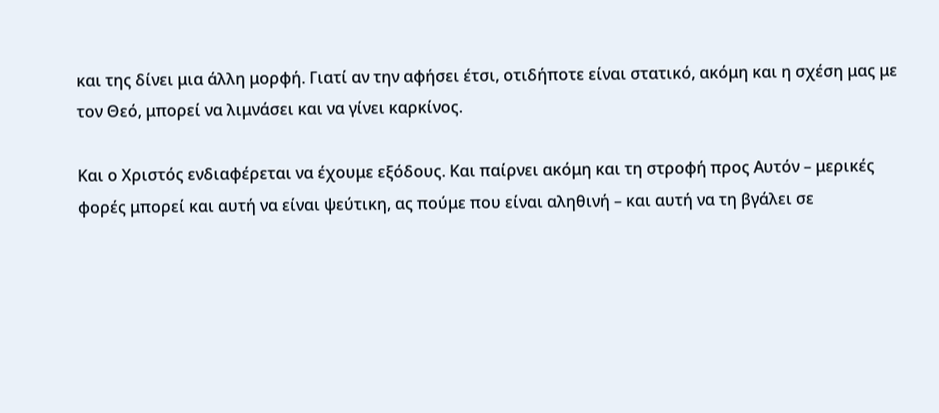και της δίνει μια άλλη μορφή. Γιατί αν την αφήσει έτσι, οτιδήποτε είναι στατικό, ακόμη και η σχέση μας με τον Θεό, μπορεί να λιμνάσει και να γίνει καρκίνος.

Και ο Χριστός ενδιαφέρεται να έχουμε εξόδους. Και παίρνει ακόμη και τη στροφή προς Αυτόν – μερικές φορές μπορεί και αυτή να είναι ψεύτικη, ας πούμε που είναι αληθινή – και αυτή να τη βγάλει σε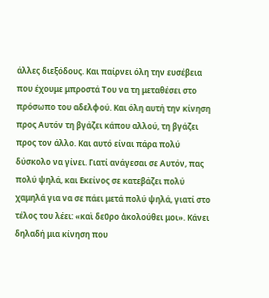άλλες διεξόδους. Και παίρνει όλη την ευσέβεια που έχουμε μπροστά Του να τη μεταθέσει στο πρόσωπο του αδελφού. Και όλη αυτή την κίνηση προς Αυτόν τη βγάζει κάπου αλλού, τη βγάζει προς τον άλλο. Και αυτό είναι πάρα πολύ δύσκολο να γίνει. Γιατί ανάγεσαι σε Αυτόν, πας πολύ ψηλά, και Εκείνος σε κατεβάζει πολύ χαμηλά για να σε πάει μετά πολύ ψηλά, γιατί στο τέλος του λέει: «καὶ δεῦρο ἀκολούθει μοι». Κάνει δηλαδή μια κίνηση που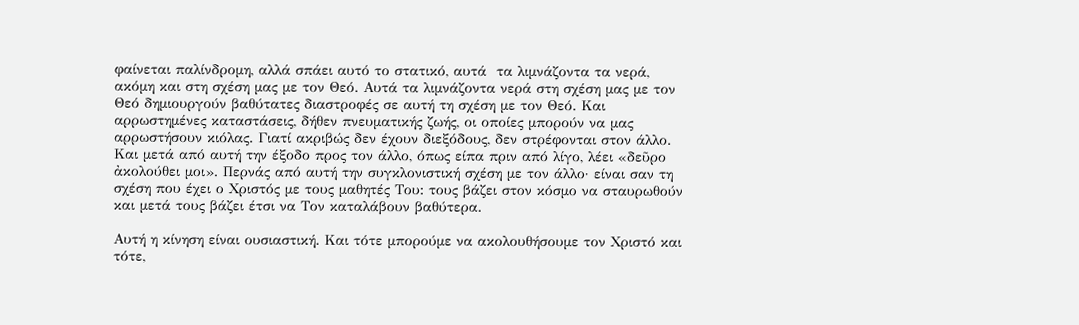φαίνεται παλίνδρομη, αλλά σπάει αυτό το στατικό, αυτά  τα λιμνάζοντα τα νερά, ακόμη και στη σχέση μας με τον Θεό. Αυτά τα λιμνάζοντα νερά στη σχέση μας με τον Θεό δημιουργούν βαθύτατες διαστροφές σε αυτή τη σχέση με τον Θεό. Και αρρωστημένες καταστάσεις, δήθεν πνευματικής ζωής, οι οποίες μπορούν να μας αρρωστήσουν κιόλας. Γιατί ακριβώς δεν έχουν διεξόδους, δεν στρέφονται στον άλλο. Και μετά από αυτή την έξοδο προς τον άλλο, όπως είπα πριν από λίγο, λέει «δεῦρο ἀκολούθει μοι». Περνάς από αυτή την συγκλονιστική σχέση με τον άλλο· είναι σαν τη σχέση που έχει ο Χριστός με τους μαθητές Του: τους βάζει στον κόσμο να σταυρωθούν και μετά τους βάζει έτσι να Τον καταλάβουν βαθύτερα.

Αυτή η κίνηση είναι ουσιαστική. Και τότε μπορούμε να ακολουθήσουμε τον Χριστό και τότε,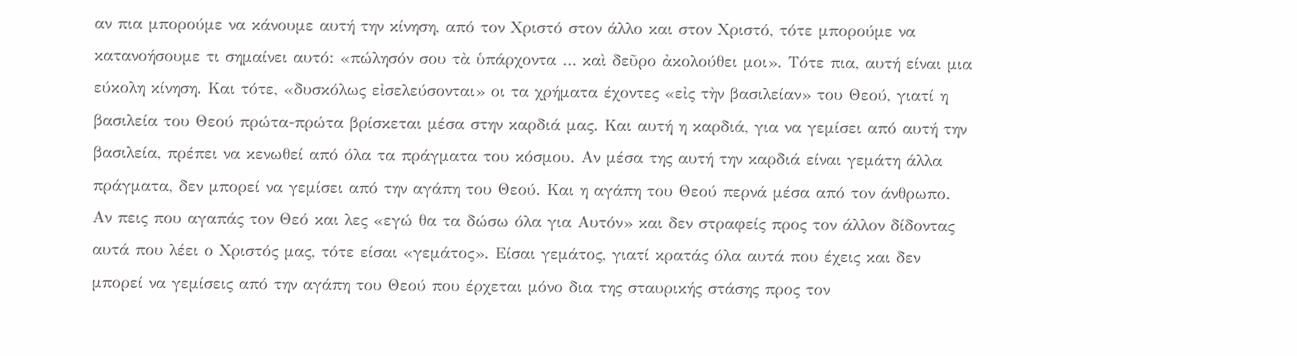αν πια μπορούμε να κάνουμε αυτή την κίνηση, από τον Χριστό στον άλλο και στον Χριστό, τότε μπορούμε να κατανοήσουμε τι σημαίνει αυτό: «πώλησόν σου τὰ ὑπάρχοντα … καὶ δεῦρο ἀκολούθει μοι». Τότε πια, αυτή είναι μια εύκολη κίνηση. Και τότε, «δυσκόλως εἰσελεύσονται» οι τα χρήματα έχοντες «εἰς τὴν βασιλείαν» του Θεού, γιατί η βασιλεία του Θεού πρώτα-πρώτα βρίσκεται μέσα στην καρδιά μας. Και αυτή η καρδιά, για να γεμίσει από αυτή την βασιλεία, πρέπει να κενωθεί από όλα τα πράγματα του κόσμου. Αν μέσα της αυτή την καρδιά είναι γεμάτη άλλα πράγματα, δεν μπορεί να γεμίσει από την αγάπη του Θεού. Και η αγάπη του Θεού περνά μέσα από τον άνθρωπο. Αν πεις που αγαπάς τον Θεό και λες «εγώ θα τα δώσω όλα για Αυτόν» και δεν στραφείς προς τον άλλον δίδοντας αυτά που λέει ο Χριστός μας, τότε είσαι «γεμάτος». Είσαι γεμάτος, γιατί κρατάς όλα αυτά που έχεις και δεν μπορεί να γεμίσεις από την αγάπη του Θεού που έρχεται μόνο δια της σταυρικής στάσης προς τον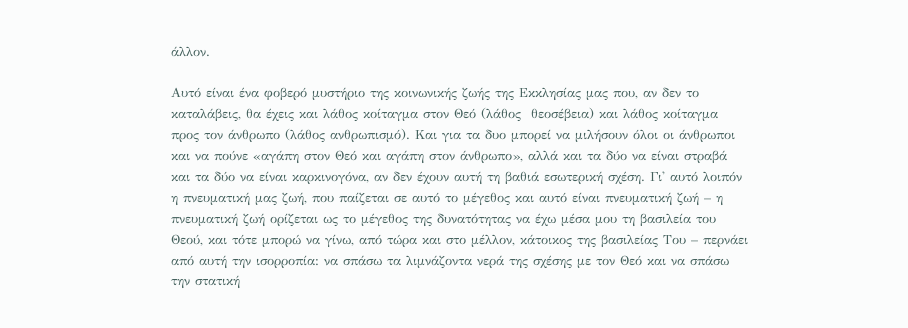άλλον.

Αυτό είναι ένα φοβερό μυστήριο της κοινωνικής ζωής της Εκκλησίας μας που, αν δεν το καταλάβεις, θα έχεις και λάθος κοίταγμα στον Θεό (λάθος  θεοσέβεια) και λάθος κοίταγμα προς τον άνθρωπο (λάθος ανθρωπισμό). Και για τα δυο μπορεί να μιλήσουν όλοι οι άνθρωποι και να πούνε «αγάπη στον Θεό και αγάπη στον άνθρωπο», αλλά και τα δύο να είναι στραβά και τα δύο να είναι καρκινογόνα, αν δεν έχουν αυτή τη βαθιά εσωτερική σχέση. Γι' αυτό λοιπόν η πνευματική μας ζωή, που παίζεται σε αυτό το μέγεθος και αυτό είναι πνευματική ζωή – η  πνευματική ζωή ορίζεται ως το μέγεθος της δυνατότητας να έχω μέσα μου τη βασιλεία του Θεού, και τότε μπορώ να γίνω, από τώρα και στο μέλλον, κάτοικος της βασιλείας Του – περνάει από αυτή την ισορροπία: να σπάσω τα λιμνάζοντα νερά της σχέσης με τον Θεό και να σπάσω την στατική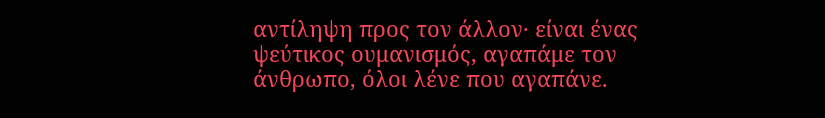αντίληψη προς τον άλλον· είναι ένας  ψεύτικος ουμανισμός, αγαπάμε τον άνθρωπο, όλοι λένε που αγαπάνε.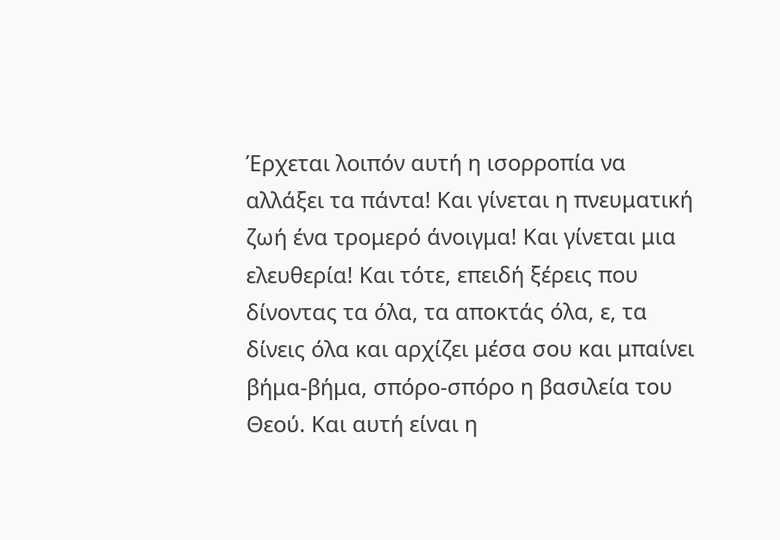Έρχεται λοιπόν αυτή η ισορροπία να αλλάξει τα πάντα! Και γίνεται η πνευματική ζωή ένα τρομερό άνοιγμα! Και γίνεται μια ελευθερία! Και τότε, επειδή ξέρεις που δίνοντας τα όλα, τα αποκτάς όλα, ε, τα δίνεις όλα και αρχίζει μέσα σου και μπαίνει βήμα-βήμα, σπόρο-σπόρο η βασιλεία του Θεού. Και αυτή είναι η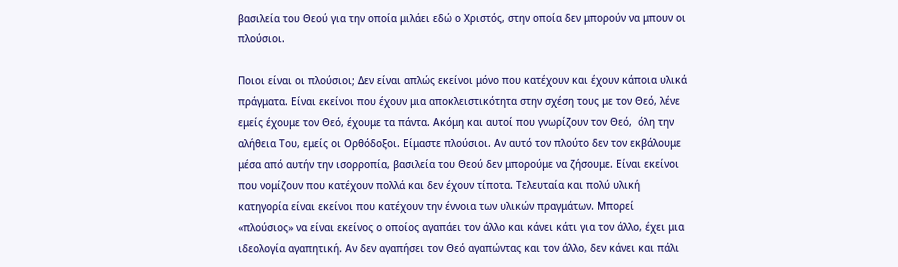βασιλεία του Θεού για την οποία μιλάει εδώ ο Χριστός, στην οποία δεν μπορούν να μπουν οι πλούσιοι.

Ποιοι είναι οι πλούσιοι; Δεν είναι απλώς εκείνοι μόνο που κατέχουν και έχουν κάποια υλικά πράγματα. Είναι εκείνοι που έχουν μια αποκλειστικότητα στην σχέση τους με τον Θεό, λένε εμείς έχουμε τον Θεό, έχουμε τα πάντα. Ακόμη και αυτοί που γνωρίζουν τον Θεό,  όλη την αλήθεια Του, εμείς οι Ορθόδοξοι. Είμαστε πλούσιοι. Αν αυτό τον πλούτο δεν τον εκβάλουμε μέσα από αυτήν την ισορροπία, βασιλεία του Θεού δεν μπορούμε να ζήσουμε. Είναι εκείνοι που νομίζουν που κατέχουν πολλά και δεν έχουν τίποτα. Τελευταία και πολύ υλική κατηγορία είναι εκείνοι που κατέχουν την έννοια των υλικών πραγμάτων. Μπορεί «πλούσιος» να είναι εκείνος ο οποίος αγαπάει τον άλλο και κάνει κάτι για τον άλλο, έχει μια ιδεολογία αγαπητική. Αν δεν αγαπήσει τον Θεό αγαπώντας και τον άλλο, δεν κάνει και πάλι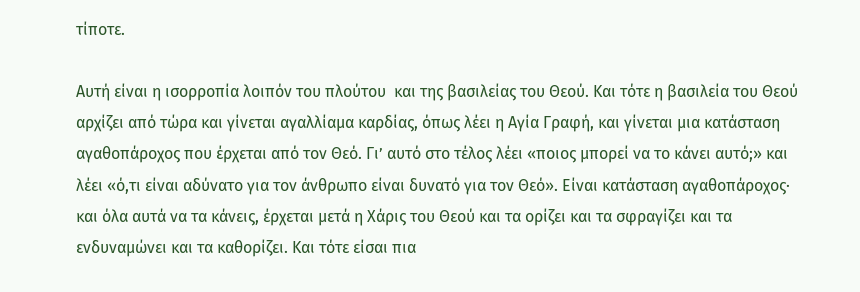τίποτε.

Αυτή είναι η ισορροπία λοιπόν του πλούτου  και της βασιλείας του Θεού. Και τότε η βασιλεία του Θεού αρχίζει από τώρα και γίνεται αγαλλίαμα καρδίας, όπως λέει η Αγία Γραφή, και γίνεται μια κατάσταση αγαθοπάροχος που έρχεται από τον Θεό. Γι’ αυτό στο τέλος λέει «ποιος μπορεί να το κάνει αυτό;» και λέει «ό,τι είναι αδύνατο για τον άνθρωπο είναι δυνατό για τον Θεό». Είναι κατάσταση αγαθοπάροχος· και όλα αυτά να τα κάνεις, έρχεται μετά η Χάρις του Θεού και τα ορίζει και τα σφραγίζει και τα ενδυναμώνει και τα καθορίζει. Και τότε είσαι πια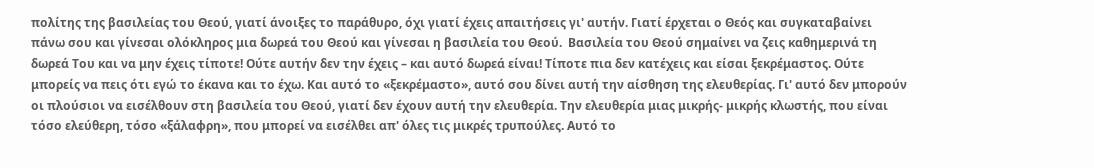πολίτης της βασιλείας του Θεού, γιατί άνοιξες το παράθυρο, όχι γιατί έχεις απαιτήσεις γι' αυτήν. Γιατί έρχεται ο Θεός και συγκαταβαίνει πάνω σου και γίνεσαι ολόκληρος μια δωρεά του Θεού και γίνεσαι η βασιλεία του Θεού.  Βασιλεία του Θεού σημαίνει να ζεις καθημερινά τη δωρεά Του και να μην έχεις τίποτε! Ούτε αυτήν δεν την έχεις – και αυτό δωρεά είναι! Τίποτε πια δεν κατέχεις και είσαι ξεκρέμαστος. Ούτε μπορείς να πεις ότι εγώ το έκανα και το έχω. Και αυτό το «ξεκρέμαστο», αυτό σου δίνει αυτή την αίσθηση της ελευθερίας. Γι' αυτό δεν μπορούν οι πλούσιοι να εισέλθουν στη βασιλεία του Θεού, γιατί δεν έχουν αυτή την ελευθερία. Την ελευθερία μιας μικρής- μικρής κλωστής, που είναι τόσο ελεύθερη, τόσο «ξάλαφρη», που μπορεί να εισέλθει απ' όλες τις μικρές τρυπούλες. Αυτό το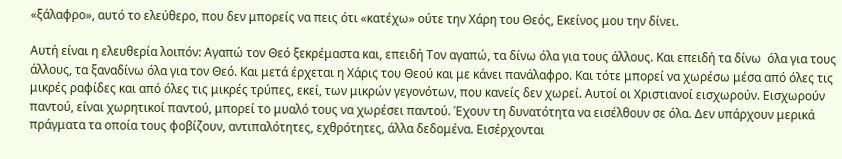«ξάλαφρο», αυτό το ελεύθερο, που δεν μπορείς να πεις ότι «κατέχω» ούτε την Χάρη του Θεός, Εκείνος μου την δίνει.

Αυτή είναι η ελευθερία λοιπόν: Αγαπώ τον Θεό ξεκρέμαστα και, επειδή Τον αγαπώ, τα δίνω όλα για τους άλλους. Και επειδή τα δίνω  όλα για τους άλλους, τα ξαναδίνω όλα για τον Θεό. Και μετά έρχεται η Χάρις του Θεού και με κάνει πανάλαφρο. Και τότε μπορεί να χωρέσω μέσα από όλες τις μικρές ραφίδες και από όλες τις μικρές τρύπες, εκεί, των μικρών γεγονότων, που κανείς δεν χωρεί. Αυτοί οι Χριστιανοί εισχωρούν. Εισχωρούν παντού, είναι χωρητικοί παντού, μπορεί το μυαλό τους να χωρέσει παντού. Έχουν τη δυνατότητα να εισέλθουν σε όλα. Δεν υπάρχουν μερικά πράγματα τα οποία τους φοβίζουν, αντιπαλότητες, εχθρότητες, άλλα δεδομένα. Εισέρχονται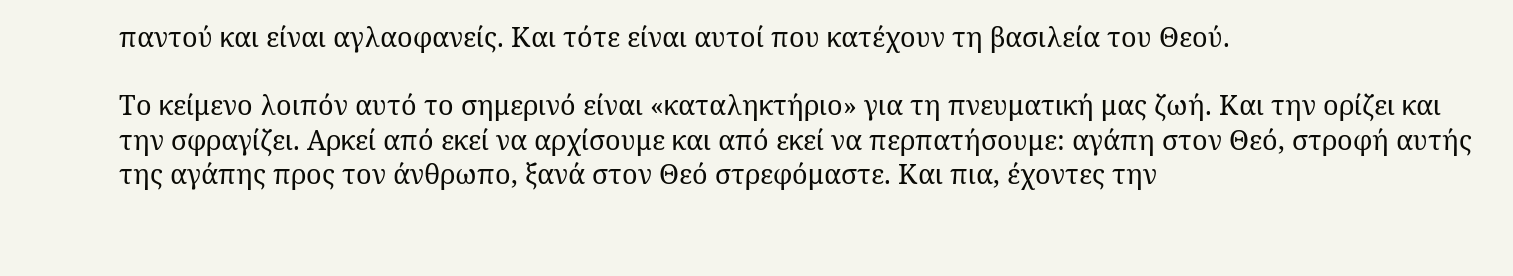παντού και είναι αγλαοφανείς. Και τότε είναι αυτοί που κατέχουν τη βασιλεία του Θεού.

Το κείμενο λοιπόν αυτό το σημερινό είναι «καταληκτήριο» για τη πνευματική μας ζωή. Και την ορίζει και την σφραγίζει. Αρκεί από εκεί να αρχίσουμε και από εκεί να περπατήσουμε: αγάπη στον Θεό, στροφή αυτής της αγάπης προς τον άνθρωπο, ξανά στον Θεό στρεφόμαστε. Και πια, έχοντες την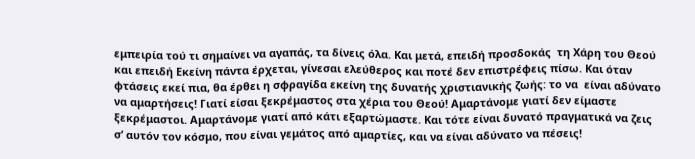εμπειρία τού τι σημαίνει να αγαπάς, τα δίνεις όλα. Και μετά, επειδή προσδοκάς  τη Χάρη του Θεού και επειδή Εκείνη πάντα έρχεται, γίνεσαι ελεύθερος και ποτέ δεν επιστρέφεις πίσω. Και όταν φτάσεις εκεί πια, θα έρθει η σφραγίδα εκείνη της δυνατής χριστιανικής ζωής: το να  είναι αδύνατο να αμαρτήσεις! Γιατί είσαι ξεκρέμαστος στα χέρια του Θεού! Αμαρτάνομε γιατί δεν είμαστε ξεκρέμαστοι. Αμαρτάνομε γιατί από κάτι εξαρτώμαστε. Και τότε είναι δυνατό πραγματικά να ζεις σ’ αυτόν τον κόσμο, που είναι γεμάτος από αμαρτίες, και να είναι αδύνατο να πέσεις!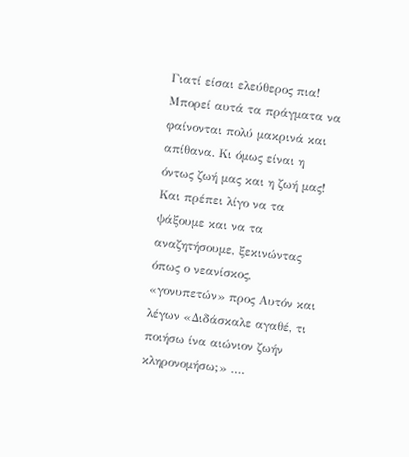Γιατί είσαι ελεύθερος πια! Μπορεί αυτά τα πράγματα να φαίνονται πολύ μακρινά και απίθανα. Κι όμως είναι η όντως ζωή μας και η ζωή μας! Και πρέπει λίγο να τα ψάξουμε και να τα αναζητήσουμε, ξεκινώντας όπως ο νεανίσκος, «γονυπετών» προς Αυτόν και λέγων «Διδάσκαλε αγαθέ, τι ποιήσω ίνα αιώνιον ζωήν κληρονομήσω;» ….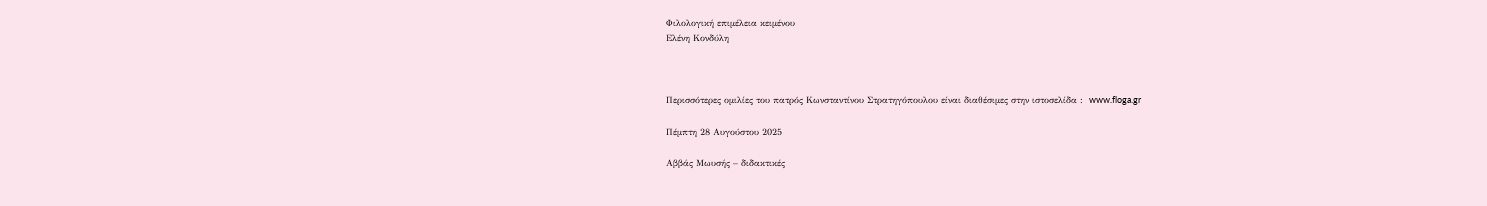Φιλολογική επιμέλεια κειμένου
Ελένη Κονδύλη



Περισσότερες ομιλίες του πατρός Κωνσταντίνου Στρατηγόπουλου είναι διαθέσιμες στην ιστοσελίδα :  www.floga.gr

Πέμπτη 28 Αυγούστου 2025

Αββάς Μωυσής – διδακτικές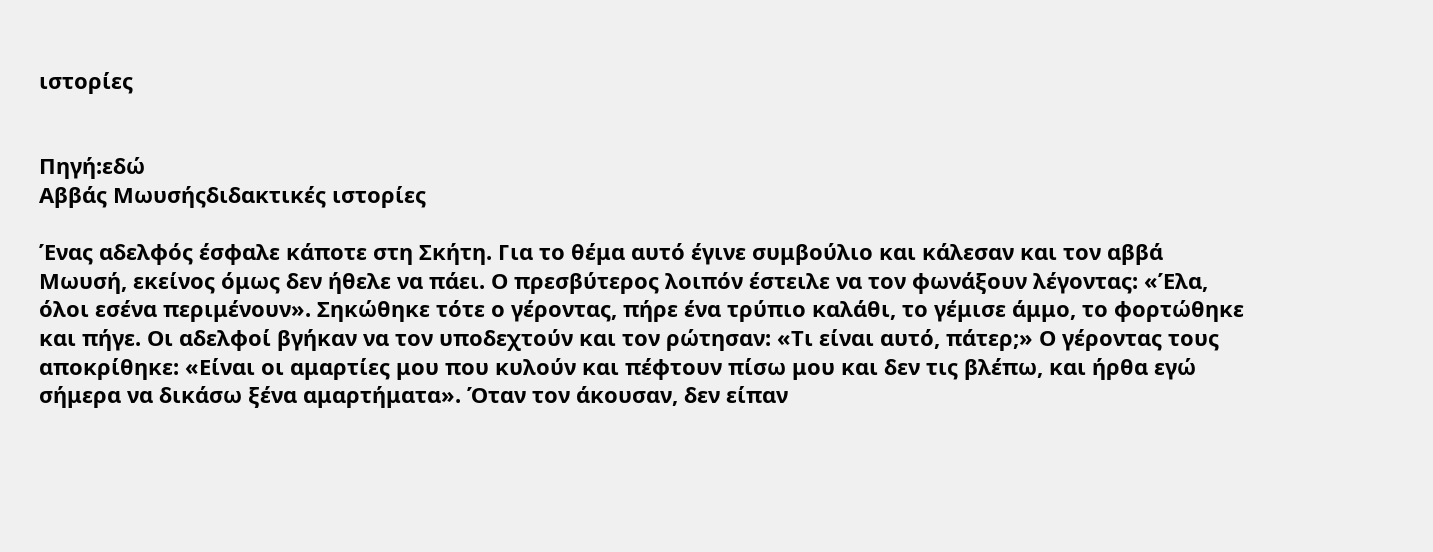ιστορίες


Πηγή:εδώ
Αββάς Μωυσήςδιδακτικές ιστορίες

Ένας αδελφός έσφαλε κάποτε στη Σκήτη. Για το θέμα αυτό έγινε συμβούλιο και κάλεσαν και τον αββά Μωυσή, εκείνος όμως δεν ήθελε να πάει. Ο πρεσβύτερος λοιπόν έστειλε να τον φωνάξουν λέγοντας: «Έλα, όλοι εσένα περιμένουν». Σηκώθηκε τότε ο γέροντας, πήρε ένα τρύπιο καλάθι, το γέμισε άμμο, το φορτώθηκε και πήγε. Οι αδελφοί βγήκαν να τον υποδεχτούν και τον ρώτησαν: «Τι είναι αυτό, πάτερ;» Ο γέροντας τους αποκρίθηκε: «Είναι οι αμαρτίες μου που κυλούν και πέφτουν πίσω μου και δεν τις βλέπω, και ήρθα εγώ σήμερα να δικάσω ξένα αμαρτήματα». Όταν τον άκουσαν, δεν είπαν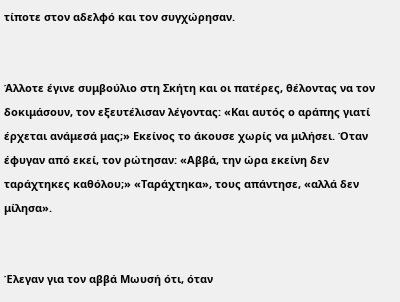τίποτε στον αδελφό και τον συγχώρησαν.


Άλλοτε έγινε συμβούλιο στη Σκήτη και οι πατέρες, θέλοντας να τον δοκιμάσουν, τον εξευτέλισαν λέγοντας: «Και αυτός ο αράπης γιατί έρχεται ανάμεσά μας;» Εκείνος το άκουσε χωρίς να μιλήσει. Όταν έφυγαν από εκεί, τον ρώτησαν: «Αββά, την ώρα εκείνη δεν ταράχτηκες καθόλου;» «Ταράχτηκα», τους απάντησε, «αλλά δεν μίλησα».


Έλεγαν για τον αββά Μωυσή ότι, όταν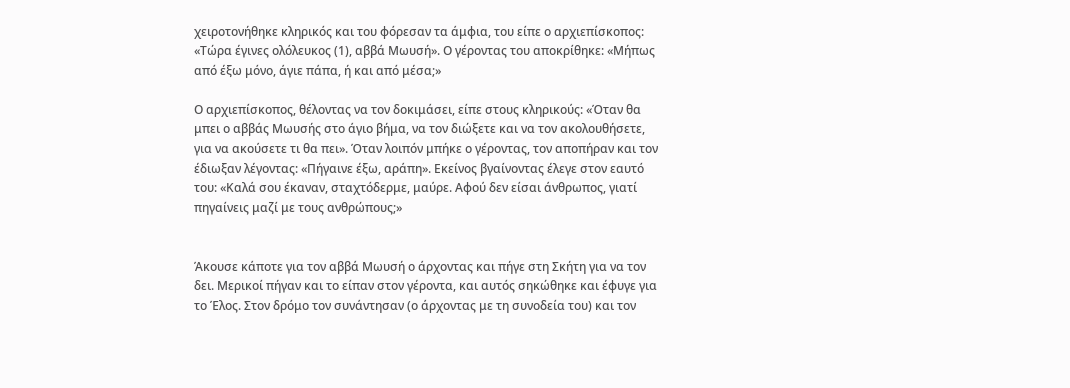χειροτονήθηκε κληρικός και του φόρεσαν τα άμφια, του είπε ο αρχιεπίσκοπος: «Τώρα έγινες ολόλευκος (1), αββά Μωυσή». Ο γέροντας του αποκρίθηκε: «Μήπως από έξω μόνο, άγιε πάπα, ή και από μέσα;»

Ο αρχιεπίσκοπος, θέλοντας να τον δοκιμάσει, είπε στους κληρικούς: «Όταν θα μπει ο αββάς Μωυσής στο άγιο βήμα, να τον διώξετε και να τον ακολουθήσετε, για να ακούσετε τι θα πει». Όταν λοιπόν μπήκε ο γέροντας, τον αποπήραν και τον έδιωξαν λέγοντας: «Πήγαινε έξω, αράπη». Εκείνος βγαίνοντας έλεγε στον εαυτό του: «Καλά σου έκαναν, σταχτόδερμε, μαύρε. Αφού δεν είσαι άνθρωπος, γιατί πηγαίνεις μαζί με τους ανθρώπους;»


Άκουσε κάποτε για τον αββά Μωυσή ο άρχοντας και πήγε στη Σκήτη για να τον δει. Μερικοί πήγαν και το είπαν στον γέροντα, και αυτός σηκώθηκε και έφυγε για το Έλος. Στον δρόμο τον συνάντησαν (ο άρχοντας με τη συνοδεία του) και τον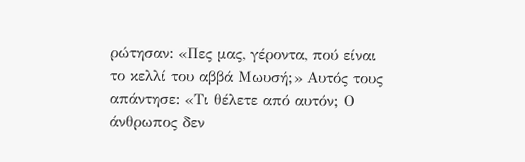ρώτησαν: «Πες μας, γέροντα, πού είναι το κελλί του αββά Μωυσή;» Αυτός τους απάντησε: «Τι θέλετε από αυτόν; Ο άνθρωπος δεν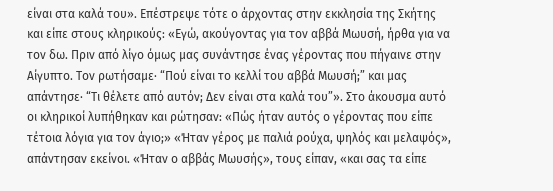είναι στα καλά του». Επέστρεψε τότε ο άρχοντας στην εκκλησία της Σκήτης και είπε στους κληρικούς: «Εγώ, ακούγοντας για τον αββά Μωυσή, ήρθα για να τον δω. Πριν από λίγο όμως μας συνάντησε ένας γέροντας που πήγαινε στην Αίγυπτο. Τον ρωτήσαμε· “Πού είναι το κελλί του αββά Μωυσή;” και μας απάντησε· “Τι θέλετε από αυτόν; Δεν είναι στα καλά του”». Στο άκουσμα αυτό οι κληρικοί λυπήθηκαν και ρώτησαν: «Πώς ήταν αυτός ο γέροντας που είπε τέτοια λόγια για τον άγιο;» «Ήταν γέρος με παλιά ρούχα, ψηλός και μελαψός», απάντησαν εκείνοι. «Ήταν ο αββάς Μωυσής», τους είπαν, «και σας τα είπε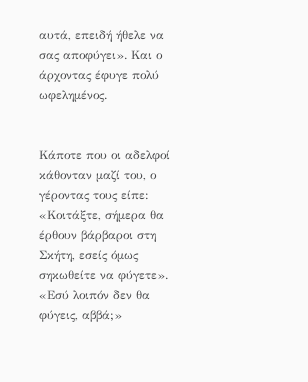αυτά, επειδή ήθελε να σας αποφύγει». Και ο άρχοντας έφυγε πολύ ωφελημένος.


Κάποτε που οι αδελφοί κάθονταν μαζί του, ο γέροντας τους είπε: «Κοιτάξτε, σήμερα θα έρθουν βάρβαροι στη Σκήτη, εσείς όμως σηκωθείτε να φύγετε». «Εσύ λοιπόν δεν θα φύγεις, αββά;»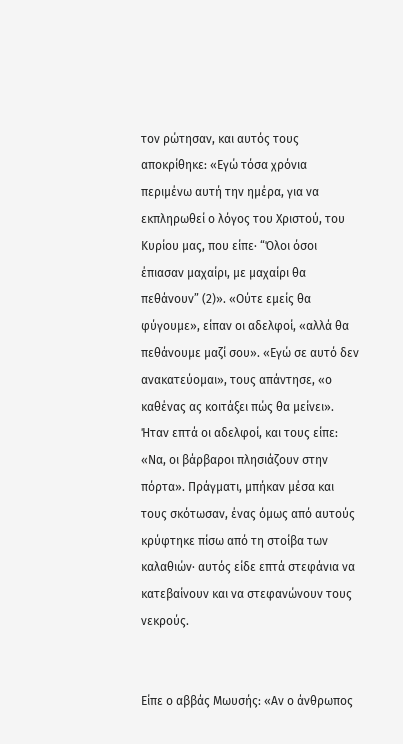τον ρώτησαν, και αυτός τους αποκρίθηκε: «Εγώ τόσα χρόνια περιμένω αυτή την ημέρα, για να εκπληρωθεί ο λόγος του Χριστού, του Κυρίου μας, που είπε· “Όλοι όσοι έπιασαν μαχαίρι, με μαχαίρι θα πεθάνουν” (2)». «Ούτε εμείς θα φύγουμε», είπαν οι αδελφοί, «αλλά θα πεθάνουμε μαζί σου». «Εγώ σε αυτό δεν ανακατεύομαι», τους απάντησε, «ο καθένας ας κοιτάξει πώς θα μείνει». Ήταν επτά οι αδελφοί, και τους είπε: «Να, οι βάρβαροι πλησιάζουν στην πόρτα». Πράγματι, μπήκαν μέσα και τους σκότωσαν, ένας όμως από αυτούς κρύφτηκε πίσω από τη στοίβα των καλαθιών· αυτός είδε επτά στεφάνια να κατεβαίνουν και να στεφανώνουν τους νεκρούς.


Είπε ο αββάς Μωυσής: «Αν ο άνθρωπος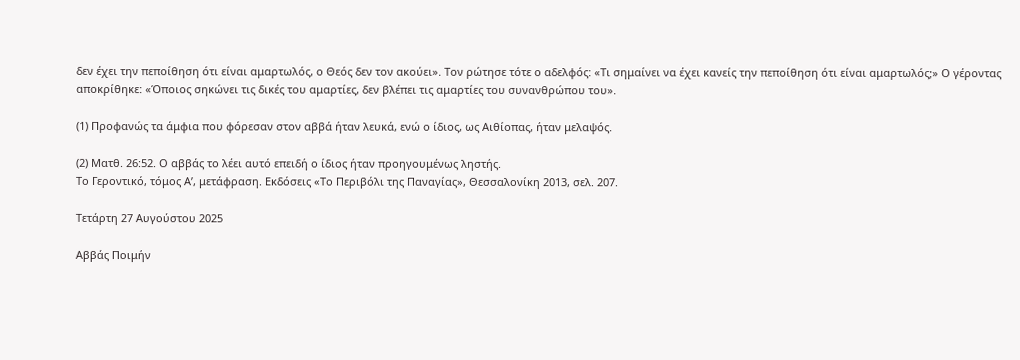δεν έχει την πεποίθηση ότι είναι αμαρτωλός, ο Θεός δεν τον ακούει». Τον ρώτησε τότε ο αδελφός: «Τι σημαίνει να έχει κανείς την πεποίθηση ότι είναι αμαρτωλός;» Ο γέροντας αποκρίθηκε: «Όποιος σηκώνει τις δικές του αμαρτίες, δεν βλέπει τις αμαρτίες του συνανθρώπου του».

(1) Προφανώς τα άμφια που φόρεσαν στον αββά ήταν λευκά, ενώ ο ίδιος, ως Αιθίοπας, ήταν μελαψός.

(2) Ματθ. 26:52. Ο αββάς το λέει αυτό επειδή ο ίδιος ήταν προηγουμένως ληστής.
Το Γεροντικό, τόμος Α’, μετάφραση. Εκδόσεις «Το Περιβόλι της Παναγίας», Θεσσαλονίκη 2013, σελ. 207.

Τετάρτη 27 Αυγούστου 2025

Αββάς Ποιμήν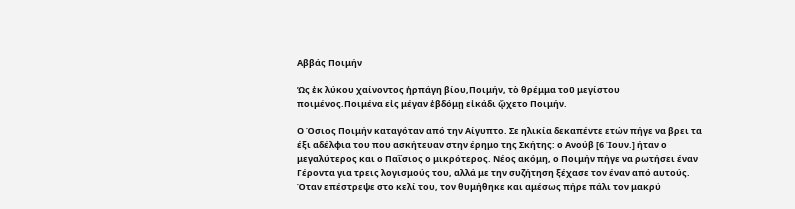Αββάς Ποιμήν

Ὡς ἐκ λύκου χαίνοντος ἡρπάγη βίου,Ποιμήν, τὸ θρέμμα τοῦ μεγίστου ποιμένος.Ποιμένα εἰς μέγαν ἑβδόμῃ εἰκάδι ᾤχετο Ποιμήν.

Ο Όσιος Ποιμήν καταγόταν από την Αίγυπτο. Σε ηλικία δεκαπέντε ετών πήγε να βρει τα έξι αδέλφια του που ασκήτευαν στην έρημο της Σκήτης: ο Ανούβ [6 Ίουν.] ήταν ο μεγαλύτερος και ο Παΐσιος ο μικρότερος. Νέος ακόμη, ο Ποιμήν πήγε να ρωτήσει έναν Γέροντα για τρεις λογισμούς του, αλλά με την συζήτηση ξέχασε τον έναν από αυτούς. Όταν επέστρεψε στο κελί του, τον θυμήθηκε και αμέσως πήρε πάλι τον μακρύ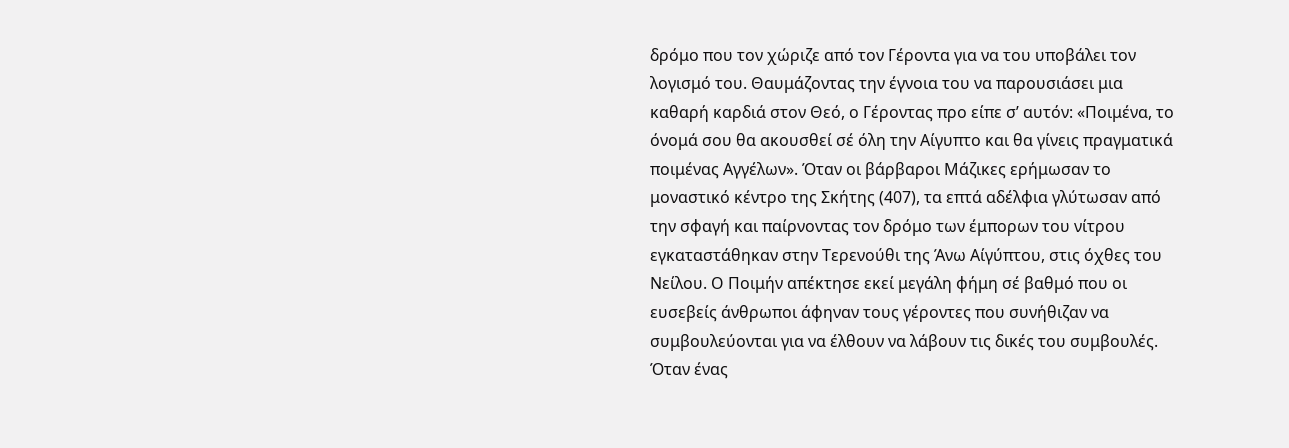δρόμο που τον χώριζε από τον Γέροντα για να του υποβάλει τον λογισμό του. Θαυμάζοντας την έγνοια του να παρουσιάσει μια καθαρή καρδιά στον Θεό, ο Γέροντας προ είπε σ’ αυτόν: «Ποιμένα, το όνομά σου θα ακουσθεί σέ όλη την Αίγυπτο και θα γίνεις πραγματικά ποιμένας Αγγέλων». Όταν οι βάρβαροι Μάζικες ερήμωσαν το μοναστικό κέντρο της Σκήτης (407), τα επτά αδέλφια γλύτωσαν από την σφαγή και παίρνοντας τον δρόμο των έμπορων του νίτρου εγκαταστάθηκαν στην Τερενούθι της Άνω Αίγύπτου, στις όχθες του Νείλου. Ο Ποιμήν απέκτησε εκεί μεγάλη φήμη σέ βαθμό που οι ευσεβείς άνθρωποι άφηναν τους γέροντες που συνήθιζαν να συμβουλεύονται για να έλθουν να λάβουν τις δικές του συμβουλές. Όταν ένας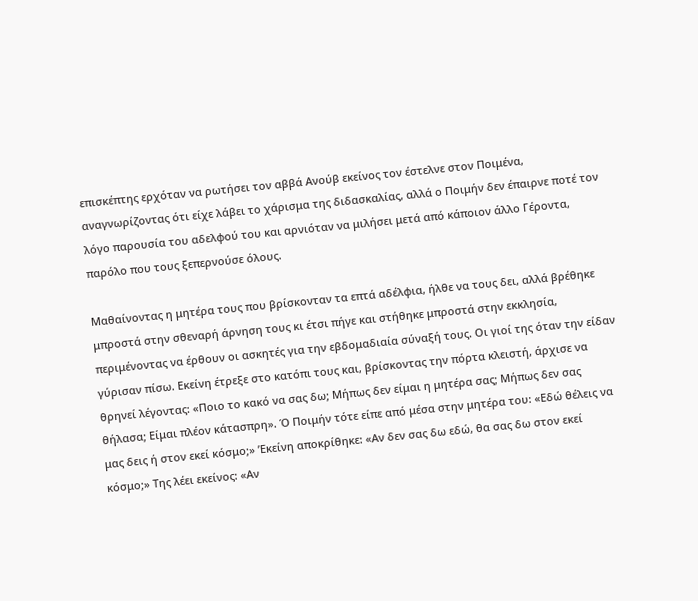επισκέπτης ερχόταν να ρωτήσει τον αββά Ανούβ εκείνος τον έστελνε στον Ποιμένα, αναγνωρίζοντας ότι είχε λάβει το χάρισμα της διδασκαλίας, αλλά ο Ποιμήν δεν έπαιρνε ποτέ τον λόγο παρουσία του αδελφού του και αρνιόταν να μιλήσει μετά από κάποιον άλλο Γέροντα, παρόλο που τους ξεπερνούσε όλους.

Μαθαίνοντας η μητέρα τους που βρίσκονταν τα επτά αδέλφια, ήλθε να τους δει, αλλά βρέθηκε μπροστά στην σθεναρή άρνηση τους κι έτσι πήγε και στήθηκε μπροστά στην εκκλησία, περιμένοντας να έρθουν οι ασκητές για την εβδομαδιαία σύναξή τους. Οι γιοί της όταν την είδαν γύρισαν πίσω. Εκείνη έτρεξε στο κατόπι τους και, βρίσκοντας την πόρτα κλειστή, άρχισε να θρηνεί λέγοντας: «Ποιο το κακό να σας δω; Μήπως δεν είμαι η μητέρα σας; Μήπως δεν σας θήλασα; Είμαι πλέον κάτασπρη». Ό Ποιμήν τότε είπε από μέσα στην μητέρα του: «Εδώ θέλεις να μας δεις ή στον εκεί κόσμο;» ’Εκείνη αποκρίθηκε: «Αν δεν σας δω εδώ, θα σας δω στον εκεί κόσμο;» Της λέει εκείνος: «Αν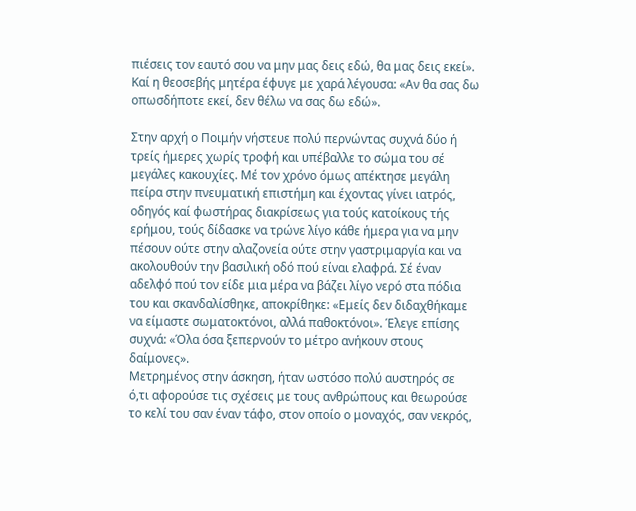πιέσεις τον εαυτό σου να μην μας δεις εδώ, θα μας δεις εκεί». Καί η θεοσεβής μητέρα έφυγε με χαρά λέγουσα: «Αν θα σας δω οπωσδήποτε εκεί, δεν θέλω να σας δω εδώ».

Στην αρχή ο Ποιμήν νήστευε πολύ περνώντας συχνά δύο ή τρείς ήμερες χωρίς τροφή και υπέβαλλε το σώμα του σέ μεγάλες κακουχίες. Μέ τον χρόνο όμως απέκτησε μεγάλη πείρα στην πνευματική επιστήμη και έχοντας γίνει ιατρός, οδηγός καί φωστήρας διακρίσεως για τούς κατοίκους τής ερήμου, τούς δίδασκε να τρώνε λίγο κάθε ήμερα για να μην πέσουν ούτε στην αλαζονεία ούτε στην γαστριμαργία και να ακολουθούν την βασιλική οδό πού είναι ελαφρά. Σέ έναν αδελφό πού τον είδε μια μέρα να βάζει λίγο νερό στα πόδια του και σκανδαλίσθηκε, αποκρίθηκε: «Εμείς δεν διδαχθήκαμε να είμαστε σωματοκτόνοι, αλλά παθοκτόνοι». Έλεγε επίσης συχνά: «Όλα όσα ξεπερνούν το μέτρο ανήκουν στους δαίμονες».
Μετρημένος στην άσκηση, ήταν ωστόσο πολύ αυστηρός σε ό,τι αφορούσε τις σχέσεις με τους ανθρώπους και θεωρούσε το κελί του σαν έναν τάφο, στον οποίο ο μοναχός, σαν νεκρός,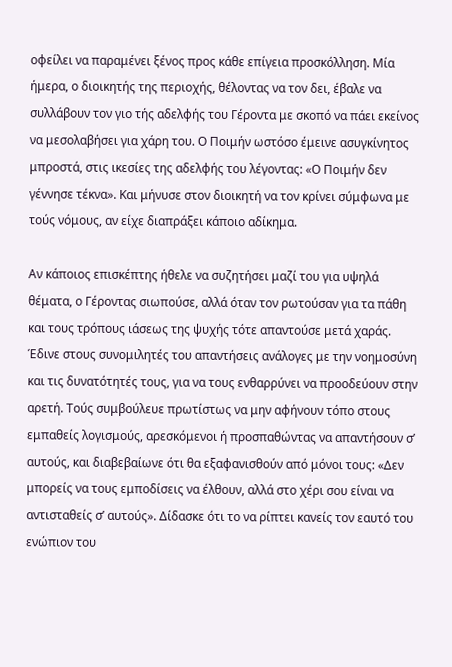οφείλει να παραμένει ξένος προς κάθε επίγεια προσκόλληση. Μία ήμερα, ο διοικητής της περιοχής, θέλοντας να τον δει, έβαλε να συλλάβουν τον γιο τής αδελφής του Γέροντα με σκοπό να πάει εκείνος να μεσολαβήσει για χάρη του. Ο Ποιμήν ωστόσο έμεινε ασυγκίνητος μπροστά, στις ικεσίες της αδελφής του λέγοντας: «Ο Ποιμήν δεν γέννησε τέκνα». Και μήνυσε στον διοικητή να τον κρίνει σύμφωνα με τούς νόμους, αν είχε διαπράξει κάποιο αδίκημα.

Αν κάποιος επισκέπτης ήθελε να συζητήσει μαζί του για υψηλά θέματα, ο Γέροντας σιωπούσε, αλλά όταν τον ρωτούσαν για τα πάθη και τους τρόπους ιάσεως της ψυχής τότε απαντούσε μετά χαράς. Έδινε στους συνομιλητές του απαντήσεις ανάλογες με την νοημοσύνη και τις δυνατότητές τους, για να τους ενθαρρύνει να προοδεύουν στην αρετή. Τούς συμβούλευε πρωτίστως να μην αφήνουν τόπο στους εμπαθείς λογισμούς, αρεσκόμενοι ή προσπαθώντας να απαντήσουν σ’ αυτούς, και διαβεβαίωνε ότι θα εξαφανισθούν από μόνοι τους: «Δεν μπορείς να τους εμποδίσεις να έλθουν, αλλά στο χέρι σου είναι να αντισταθείς σ’ αυτούς». Δίδασκε ότι το να ρίπτει κανείς τον εαυτό του ενώπιον του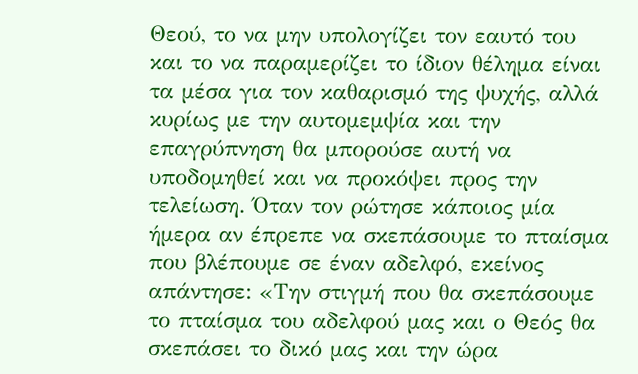Θεού, το να μην υπολογίζει τον εαυτό του και το να παραμερίζει το ίδιον θέλημα είναι τα μέσα για τον καθαρισμό της ψυχής, αλλά κυρίως με την αυτομεμψία και την επαγρύπνηση θα μπορούσε αυτή να υποδομηθεί και να προκόψει προς την τελείωση. Όταν τον ρώτησε κάποιος μία ήμερα αν έπρεπε να σκεπάσουμε το πταίσμα που βλέπουμε σε έναν αδελφό, εκείνος απάντησε: «Την στιγμή που θα σκεπάσουμε το πταίσμα του αδελφού μας και ο Θεός θα σκεπάσει το δικό μας και την ώρα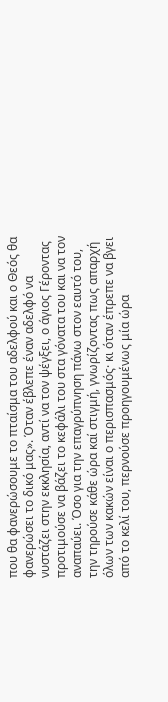που θα φανερώσουμε το πταίσμα του αδελφού και ο Θεός θα φανερώσει το δικό μας». Όταν έβλεπε έναν αδελφό να νυστάζει στην εκκλησία, αντί να τον ψέγξει, ο άγιος Γέροντας προτιμούσε να βάζει το κεφάλι του στα γόνατα του και να τον αναπαύει. Όσο για την επαγρύπνηση πάνω στον εαυτό του, την τηρούσε κάθε ώρα καί στιγμή, γνωρίζοντας πως απαρχή όλων των κακών είναι ο περισπασμός· κι όταν έπρεπε να βγει από το κελί του, περνούσε προηγουμένως μία ώρα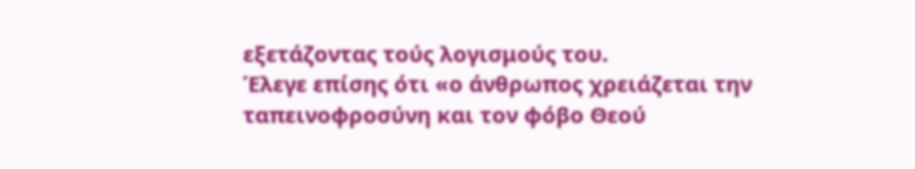εξετάζοντας τούς λογισμούς του.
Έλεγε επίσης ότι «ο άνθρωπος χρειάζεται την ταπεινοφροσύνη και τον φόβο Θεού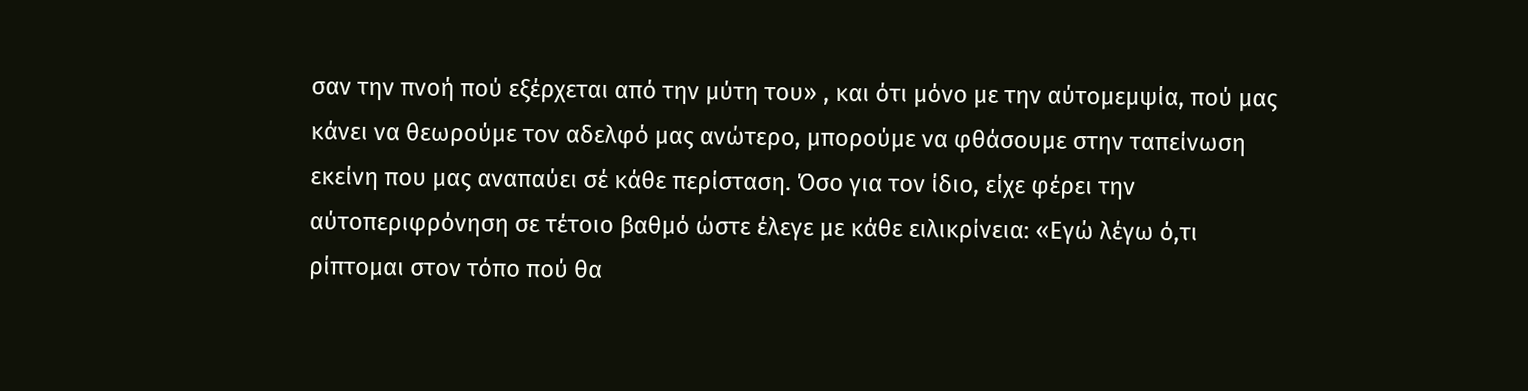σαν την πνοή πού εξέρχεται από την μύτη του» , και ότι μόνο με την αύτομεμψία, πού μας κάνει να θεωρούμε τον αδελφό μας ανώτερο, μπορούμε να φθάσουμε στην ταπείνωση εκείνη που μας αναπαύει σέ κάθε περίσταση. Όσο για τον ίδιο, είχε φέρει την αύτοπεριφρόνηση σε τέτοιο βαθμό ώστε έλεγε με κάθε ειλικρίνεια: «Εγώ λέγω ό,τι ρίπτομαι στον τόπο πού θα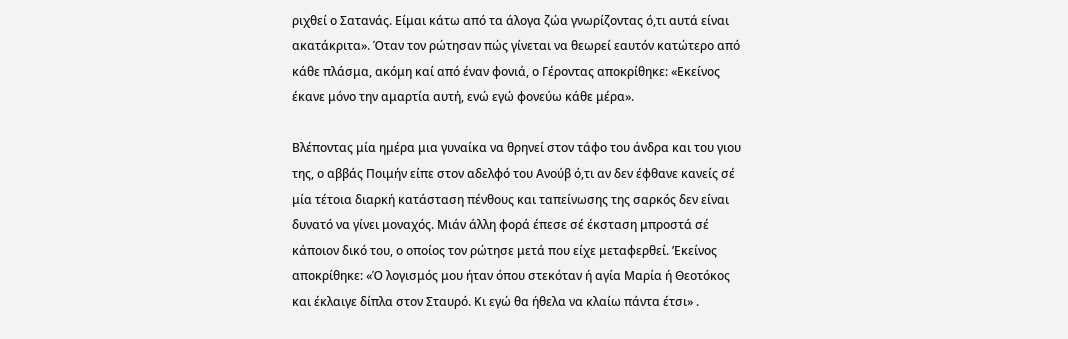ριχθεί ο Σατανάς. Είμαι κάτω από τα άλογα ζώα γνωρίζοντας ό,τι αυτά είναι ακατάκριτα». Όταν τον ρώτησαν πώς γίνεται να θεωρεί εαυτόν κατώτερο από κάθε πλάσμα, ακόμη καί από έναν φονιά, ο Γέροντας αποκρίθηκε: «Εκείνος έκανε μόνο την αμαρτία αυτή, ενώ εγώ φονεύω κάθε μέρα».

Βλέποντας μία ημέρα μια γυναίκα να θρηνεί στον τάφο του άνδρα και του γιου της, ο αββάς Ποιμήν είπε στον αδελφό του Ανούβ ό,τι αν δεν έφθανε κανείς σέ μία τέτοια διαρκή κατάσταση πένθους και ταπείνωσης της σαρκός δεν είναι δυνατό να γίνει μοναχός. Μιάν άλλη φορά έπεσε σέ έκσταση μπροστά σέ κάποιον δικό του, ο οποίος τον ρώτησε μετά που είχε μεταφερθεί. ’Εκείνος αποκρίθηκε: «Ό λογισμός μου ήταν όπου στεκόταν ή αγία Μαρία ή Θεοτόκος και έκλαιγε δίπλα στον Σταυρό. Κι εγώ θα ήθελα να κλαίω πάντα έτσι» .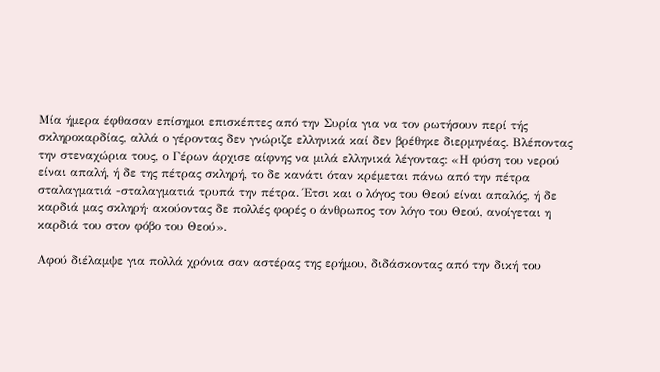Μία ήμερα έφθασαν επίσημοι επισκέπτες από την Συρία για να τον ρωτήσουν περί τής σκληροκαρδίας, αλλά ο γέροντας δεν γνώριζε ελληνικά καί δεν βρέθηκε διερμηνέας. Βλέποντας την στεναχώρια τους, ο Γέρων άρχισε αίφνης να μιλά ελληνικά λέγοντας: «Η φύση του νερού είναι απαλή, ή δε της πέτρας σκληρή, το δε κανάτι όταν κρέμεται πάνω από την πέτρα σταλαγματιά -σταλαγματιά τρυπά την πέτρα. Έτσι και ο λόγος του Θεού είναι απαλός, ή δε καρδιά μας σκληρή· ακούοντας δε πολλές φορές ο άνθρωπος τον λόγο του Θεού, ανοίγεται η καρδιά του στον φόβο του Θεού».

Αφού διέλαμψε για πολλά χρόνια σαν αστέρας της ερήμου, διδάσκοντας από την δική του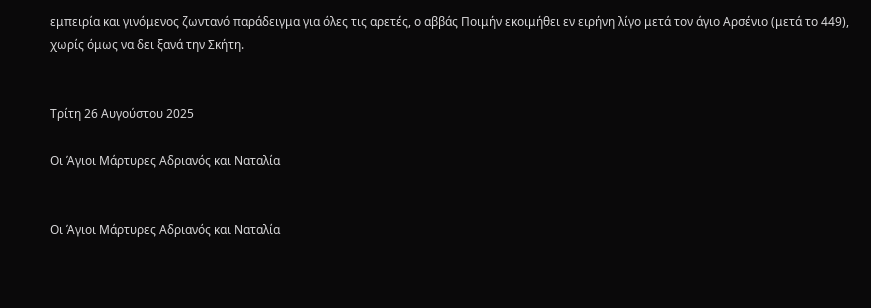εμπειρία και γινόμενος ζωντανό παράδειγμα για όλες τις αρετές, ο αββάς Ποιμήν εκοιμήθει εν ειρήνη λίγο μετά τον άγιο Αρσένιο (μετά το 449), χωρίς όμως να δει ξανά την Σκήτη.


Τρίτη 26 Αυγούστου 2025

Οι Άγιοι Μάρτυρες Αδριανός και Ναταλία


Οι Άγιοι Μάρτυρες Αδριανός και Ναταλία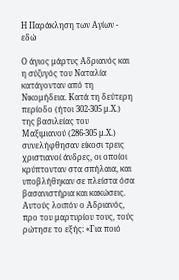Η Παράκληση των Αγίων - εδώ

Ο άγιος μάρτυς Αδριανός και η σύζυγός του Ναταλία κατάγονταν από τη Νικομήδεια. Κατά τη δεύτερη περίοδο (ήτοι 302-305 μ.Χ.) της βασιλείας του Μαξιμιανού (286-305 μ.Χ.) συνελήφθησαν είκοσι τρεις χριστιανοί άνδρες, οι οποίοι κρύπτονταν στα σπήλαια, και υποβλήθηκαν σε πλείστα όσα βασανιστήρια και κακώσεις. Αυτούς λοιπόν ο Αδριανός, προ του μαρτυρίου τους, τούς ρώτησε το εξής: «Για ποιό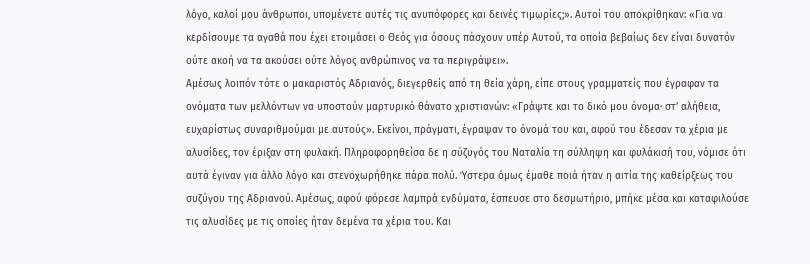λόγο, καλοί μου άνθρωποι, υπομένετε αυτές τις ανυπόφορες και δεινές τιμωρίες;». Αυτοί του αποκρίθηκαν: «Για να κερδίσουμε τα αγαθά που έχει ετοιμάσει ο Θεός για όσους πάσχουν υπέρ Αυτού, τα οποία βεβαίως δεν είναι δυνατόν ούτε ακοή να τα ακούσει ούτε λόγος ανθρώπινος να τα περιγράψει».
Αμέσως λοιπόν τότε ο μακαριστός Αδριανός, διεγερθείς από τη θεία χάρη, είπε στους γραμματείς που έγραφαν τα ονόματα των μελλόντων να υποστούν μαρτυρικό θάνατο χριστιανών: «Γράψτε και το δικό μου όνομα· στ’ αλήθεια, ευχαρίστως συναριθμούμαι με αυτούς». Εκείνοι, πράγματι, έγραψαν το όνομά του και, αφού του έδεσαν τα χέρια με αλυσίδες, τον έριξαν στη φυλακή. Πληροφορηθείσα δε η σύζυγός του Ναταλία τη σύλληψη και φυλάκισή του, νόμισε ότι αυτά έγιναν για άλλο λόγο και στενοχωρήθηκε πάρα πολύ. Ύστερα όμως έμαθε ποιά ήταν η αιτία της καθείρξεως του συζύγου της Αδριανού. Αμέσως, αφού φόρεσε λαμπρά ενδύματα, έσπευσε στο δεσμωτήριο, μπήκε μέσα και καταφιλούσε τις αλυσίδες με τις οποίες ήταν δεμένα τα χέρια του. Και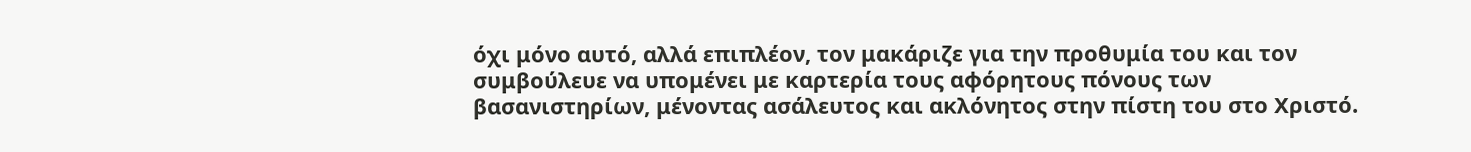όχι μόνο αυτό, αλλά επιπλέον, τον μακάριζε για την προθυμία του και τον συμβούλευε να υπομένει με καρτερία τους αφόρητους πόνους των βασανιστηρίων, μένοντας ασάλευτος και ακλόνητος στην πίστη του στο Χριστό.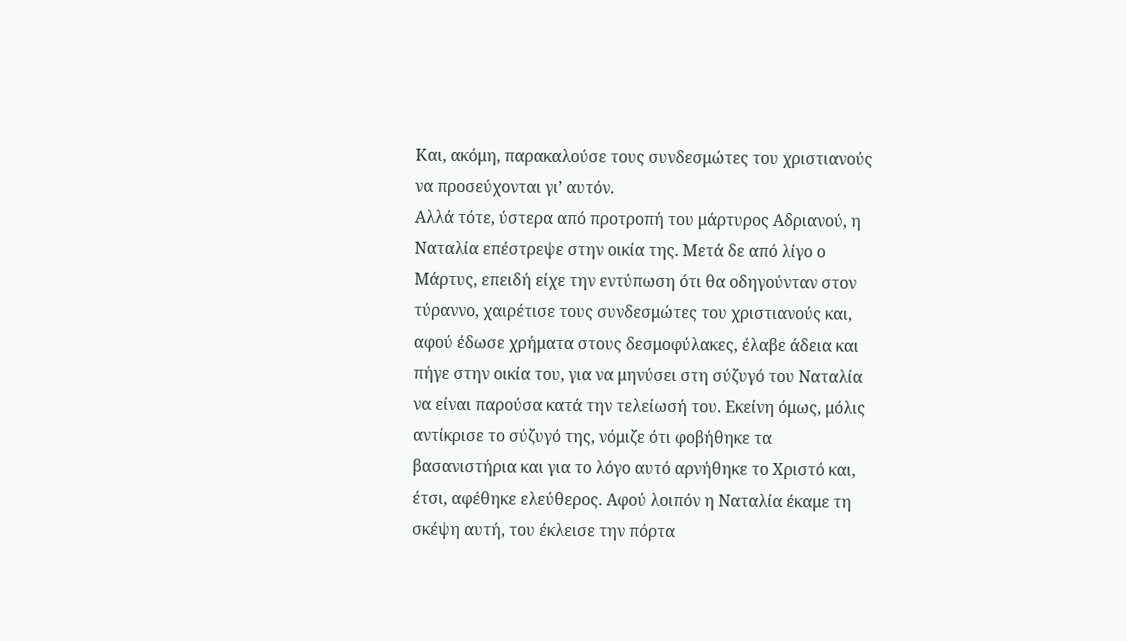Και, ακόμη, παρακαλούσε τους συνδεσμώτες του χριστιανούς να προσεύχονται γι’ αυτόν.
Αλλά τότε, ύστερα από προτροπή του μάρτυρος Αδριανού, η Ναταλία επέστρεψε στην οικία της. Μετά δε από λίγο ο Μάρτυς, επειδή είχε την εντύπωση ότι θα οδηγούνταν στον τύραννο, χαιρέτισε τους συνδεσμώτες του χριστιανούς και, αφού έδωσε χρήματα στους δεσμοφύλακες, έλαβε άδεια και πήγε στην οικία του, για να μηνύσει στη σύζυγό του Ναταλία να είναι παρούσα κατά την τελείωσή του. Εκείνη όμως, μόλις αντίκρισε το σύζυγό της, νόμιζε ότι φοβήθηκε τα βασανιστήρια και για το λόγο αυτό αρνήθηκε το Χριστό και, έτσι, αφέθηκε ελεύθερος. Αφού λοιπόν η Ναταλία έκαμε τη σκέψη αυτή, του έκλεισε την πόρτα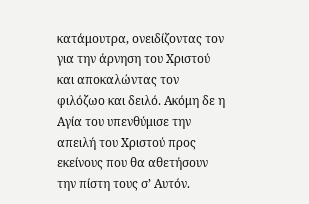κατάμουτρα, ονειδίζοντας τον για την άρνηση του Χριστού και αποκαλώντας τον φιλόζωο και δειλό. Ακόμη δε η Αγία του υπενθύμισε την απειλή του Χριστού προς εκείνους που θα αθετήσουν την πίστη τους σ’ Αυτόν.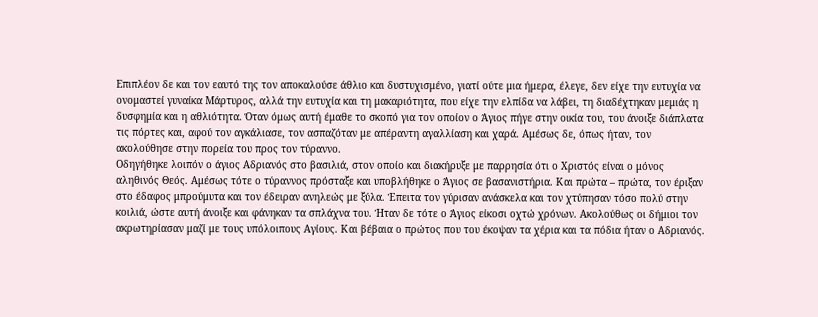Επιπλέον δε και τον εαυτό της τον αποκαλούσε άθλιο και δυστυχισμένο, γιατί ούτε μια ήμερα, έλεγε, δεν είχε την ευτυχία να ονομαστεί γυναίκα Μάρτυρος, αλλά την ευτυχία και τη μακαριότητα, που είχε την ελπίδα να λάβει, τη διαδέχτηκαν μεμιάς η δυσφημία και η αθλιότητα. Όταν όμως αυτή έμαθε το σκοπό για τον οποίον ο Άγιος πήγε στην οικία του, του άνοιξε διάπλατα τις πόρτες και, αφού τον αγκάλιασε, τον ασπαζόταν με απέραντη αγαλλίαση και χαρά. Αμέσως δε, όπως ήταν, τον ακολούθησε στην πορεία του προς τον τύραννο.
Οδηγήθηκε λοιπόν ο άγιος Αδριανός στο βασιλιά, στον οποίο και διακήρυξε με παρρησία ότι ο Χριστός είναι ο μόνος αληθινός Θεός. Αμέσως τότε ο τύραννος πρόσταξε και υποβλήθηκε ο Άγιος σε βασανιστήρια. Και πρώτα – πρώτα, τον έριξαν στο έδαφος μπρούμυτα και τον έδειραν ανηλεώς με ξύλα. Έπειτα τον γύρισαν ανάσκελα και τον χτύπησαν τόσο πολύ στην κοιλιά, ώστε αυτή άνοιξε και φάνηκαν τα σπλάχνα του. Ήταν δε τότε ο Άγιος είκοσι οχτώ χρόνων. Ακολούθως οι δήμιοι τον ακρωτηρίασαν μαζί με τους υπόλοιπους Αγίους. Και βέβαια ο πρώτος που του έκοψαν τα χέρια και τα πόδια ήταν ο Αδριανός.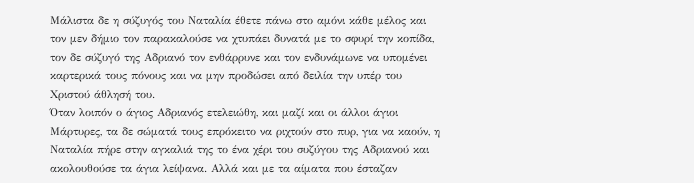Μάλιστα δε η σύζυγός του Ναταλία έθετε πάνω στο αμόνι κάθε μέλος και τον μεν δήμιο τον παρακαλούσε να χτυπάει δυνατά με το σφυρί την κοπίδα, τον δε σύζυγό της Αδριανό τον ενθάρρυνε και τον ενδυνάμωνε να υπομένει καρτερικά τους πόνους και να μην προδώσει από δειλία την υπέρ του Χριστού άθλησή του.
Όταν λοιπόν ο άγιος Αδριανός ετελειώθη, και μαζί και οι άλλοι άγιοι Μάρτυρες, τα δε σώματά τους επρόκειτο να ριχτούν στο πυρ, για να καούν, η Ναταλία πήρε στην αγκαλιά της το ένα χέρι του συζύγου της Αδριανού και ακολουθούσε τα άγια λείψανα. Αλλά και με τα αίματα που έσταζαν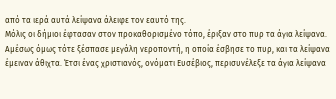από τα ιερά αυτά λείψανα άλειφε τον εαυτό της.
Μόλις οι δήμιοι έφτασαν στον προκαθορισμένο τόπο, έριξαν στο πυρ τα άγια λείψανα. Αμέσως όμως τότε ξέσπασε μεγάλη νεροποντή, η οποία έσβησε το πυρ, και τα λείψανα έμειναν άθιχτα. Έτσι ένας χριστιανός, ονόματι Ευσέβιος, περισυνέλεξε τα άγια λείψανα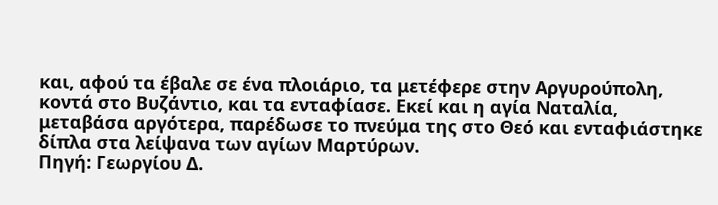και, αφού τα έβαλε σε ένα πλοιάριο, τα μετέφερε στην Αργυρούπολη, κοντά στο Βυζάντιο, και τα ενταφίασε. Εκεί και η αγία Ναταλία, μεταβάσα αργότερα, παρέδωσε το πνεύμα της στο Θεό και ενταφιάστηκε δίπλα στα λείψανα των αγίων Μαρτύρων.
Πηγή: Γεωργίου Δ.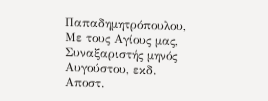Παπαδημητρόπουλου, Με τους Αγίους μας, Συναξαριστής μηνός Αυγούστου, εκδ. Αποστ.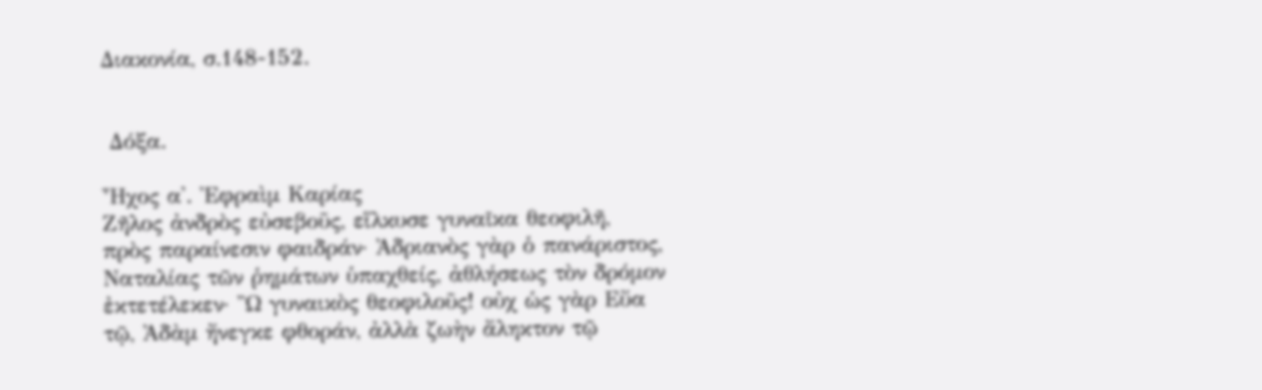Διακονία, σ.148-152.


 Δόξα.

Ἦχος α'. Ἐφραὶμ Καρίας
Ζῆλος ἀνδρὸς εὐσεβοῦς, εἵλκυσε γυναῖκα θεοφιλῆ, πρὸς παραίνεσιν φαιδράν· Ἀδριανὸς γὰρ ὁ πανάριστος, Ναταλίας τῶν ῥημάτων ὑπαχθείς, ἀθλήσεως τὸν δρόμον ἐκτετέλεκεν· Ὢ γυναικὸς θεοφιλοῦς! οὐχ ὡς γὰρ Εὔα τῷ, Ἀδὰμ ἤνεγκε φθοράν, ἀλλὰ ζωὴν ἄληκτον τῷ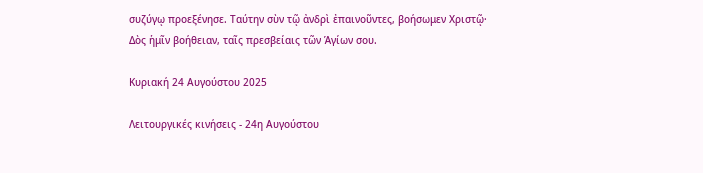συζύγῳ προεξένησε. Ταύτην σὺν τῷ ἀνδρὶ ἐπαινοῦντες, βοήσωμεν Χριστῷ· Δὸς ἡμῖν βοήθειαν, ταῖς πρεσβείαις τῶν Ἁγίων σου.

Κυριακή 24 Αυγούστου 2025

Λειτουργικές κινήσεις - 24η Αυγούστου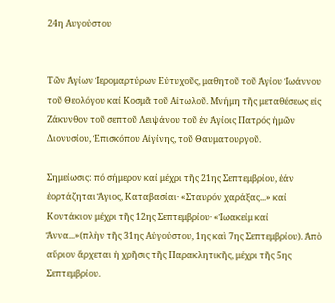24η Αυγούστου


Τῶν Ἁγίων Ἱερομαρτύρων Εὐτυχοῦς, μαθητοῦ τοῦ Ἁγίου Ἰωάννου τοῦ Θεολόγου καί Κοσμᾶ τοῦ Αἰτωλοῦ. Μνήμη τῆς μεταθέσεως εἰς Ζάκυνθον τοῦ σεπτοῦ Λειψάνου τοῦ ἐν Ἁγίοις Πατρός ἡμῶν Διονυσίου, Ἐπισκόπου Αἰγίνης, τοῦ Θαυματουργοῦ.

Σημείωσις: πό σήμερον καί μέχρι τῆς 21ης Σεπτεμβρίου, ἐάν ἑορτάζηται Ἅγιος, Καταβασίαι· «Σταυρόν χαράξας...» καί Κοντάκιον μέχρι τῆς 12ης Σεπτεμβρίου· «Ἰωακείμ καί Ἄννα...»(πλὴν τῆς 31ης Αὐγούστου, 1ης καὶ 7ης Σεπτεμβρίου). Ἀπὸ αὔριον ἄρχεται ἡ χρῆσις τῆς Παρακλητικῆς, μέχρι τῆς 5ης Σεπτεμβρίου.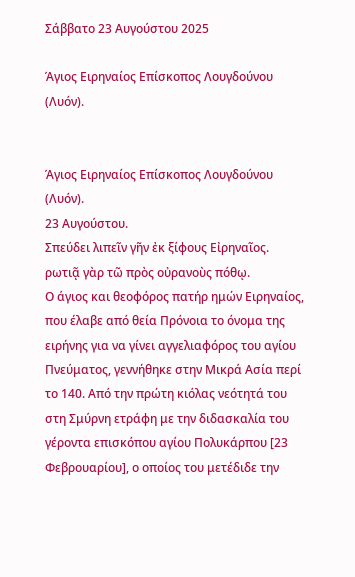Σάββατο 23 Αυγούστου 2025

Άγιος Ειρηναίος Επίσκοπος Λουγδούνου (Λυόν).


Άγιος Ειρηναίος Επίσκοπος Λουγδούνου (Λυόν).
23 Αυγούστου.
Σπεύδει λιπεῖν γῆν ἐκ ξίφους Εἰρηναῖος.
ρωτιᾷ γὰρ τῶ πρὸς οὐρανοὺς πόθῳ.
Ο άγιος και θεοφόρος πατήρ ημών Ειρηναίος, που έλαβε από θεία Πρόνοια το όνομα της ειρήνης για να γίνει αγγελιαφόρος του αγίου Πνεύματος, γεννήθηκε στην Μικρά Ασία περί το 140. Από την πρώτη κιόλας νεότητά του στη Σμύρνη ετράφη με την διδασκαλία του γέροντα επισκόπου αγίου Πολυκάρπου [23 Φεβρουαρίου], ο οποίος του μετέδιδε την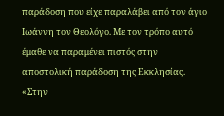παράδοση που είχε παραλάβει από τον άγιο Ιωάννη τον Θεολόγο. Με τον τρόπο αυτό έμαθε να παραμένει πιστός στην αποστολική παράδοση της Εκκλησίας. «Στην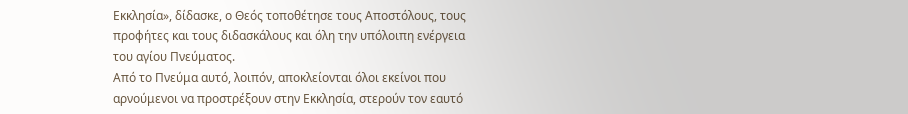Εκκλησία», δίδασκε, ο Θεός τοποθέτησε τους Αποστόλους, τους προφήτες και τους διδασκάλους και όλη την υπόλοιπη ενέργεια του αγίου Πνεύματος.
Από το Πνεύμα αυτό, λοιπόν, αποκλείονται όλοι εκείνοι που αρνούμενοι να προστρέξουν στην Εκκλησία, στερούν τον εαυτό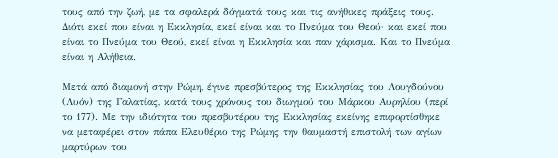τους από την ζωή, με τα σφαλερά δόγματά τους και τις ανήθικες πράξεις τους. Διότι εκεί που είναι η Εκκλησία, εκεί είναι και το Πνεύμα του Θεού· και εκεί που είναι το Πνεύμα του Θεού, εκεί είναι η Εκκλησία και παν χάρισμα. Και το Πνεύμα είναι η Αλήθεια.

Μετά από διαμονή στην Ρώμη, έγινε πρεσβύτερος της Εκκλησίας του Λουγδούνου (Λυόν) της Γαλατίας, κατά τους χρόνους του διωγμού του Μάρκου Αυρηλίου (περί το 177). Με την ιδιότητα του πρεσβυτέρου της Εκκλησίας εκείνης επιφορτίσθηκε να μεταφέρει στον πάπα Ελευθέριο της Ρώμης την θαυμαστή επιστολή των αγίων μαρτύρων του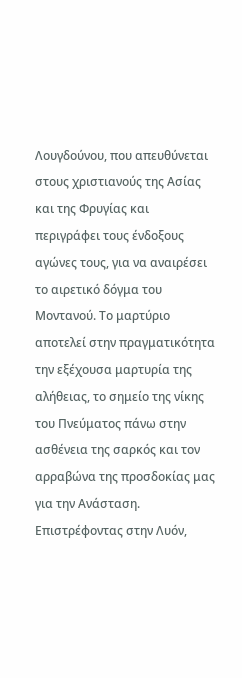Λουγδούνου, που απευθύνεται στους χριστιανούς της Ασίας και της Φρυγίας και περιγράφει τους ένδοξους αγώνες τους, για να αναιρέσει το αιρετικό δόγμα του Μοντανού. Το μαρτύριο αποτελεί στην πραγματικότητα την εξέχουσα μαρτυρία της αλήθειας, το σημείο της νίκης του Πνεύματος πάνω στην ασθένεια της σαρκός και τον αρραβώνα της προσδοκίας μας για την Ανάσταση. Επιστρέφοντας στην Λυόν,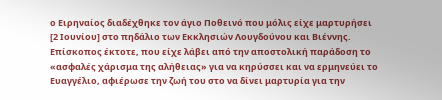ο Ειρηναίος διαδέχθηκε τον άγιο Ποθεινό που μόλις είχε μαρτυρήσει [2 Ιουνίου] στο πηδάλιο των Εκκλησιών Λουγδούνου και Βιέννης.
Επίσκοπος έκτοτε, που είχε λάβει από την αποστολική παράδοση το «ασφαλές χάρισμα της αλήθειας» για να κηρύσσει και να ερμηνεύει το Ευαγγέλιο, αφιέρωσε την ζωή του στο να δίνει μαρτυρία για την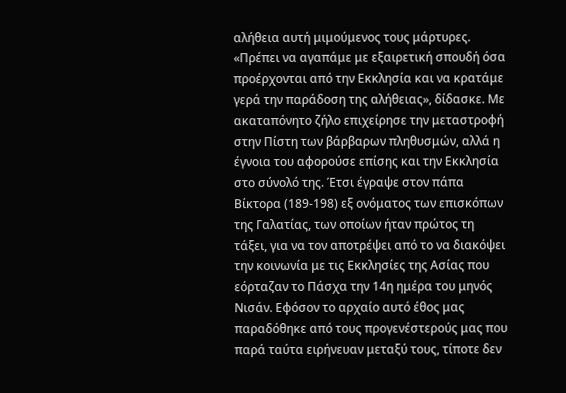αλήθεια αυτή μιμούμενος τους μάρτυρες. «Πρέπει να αγαπάμε με εξαιρετική σπουδή όσα προέρχονται από την Εκκλησία και να κρατάμε γερά την παράδοση της αλήθειας», δίδασκε. Με ακαταπόνητο ζήλο επιχείρησε την μεταστροφή στην Πίστη των βάρβαρων πληθυσμών, αλλά η έγνοια του αφορούσε επίσης και την Εκκλησία στο σύνολό της. Έτσι έγραψε στον πάπα Βίκτορα (189-198) εξ ονόματος των επισκόπων της Γαλατίας, των οποίων ήταν πρώτος τη τάξει, για να τον αποτρέψει από το να διακόψει την κοινωνία με τις Εκκλησίες της Ασίας που εόρταζαν το Πάσχα την 14η ημέρα του μηνός Νισάν. Εφόσον το αρχαίο αυτό έθος μας παραδόθηκε από τους προγενέστερούς μας που παρά ταύτα ειρήνευαν μεταξύ τους, τίποτε δεν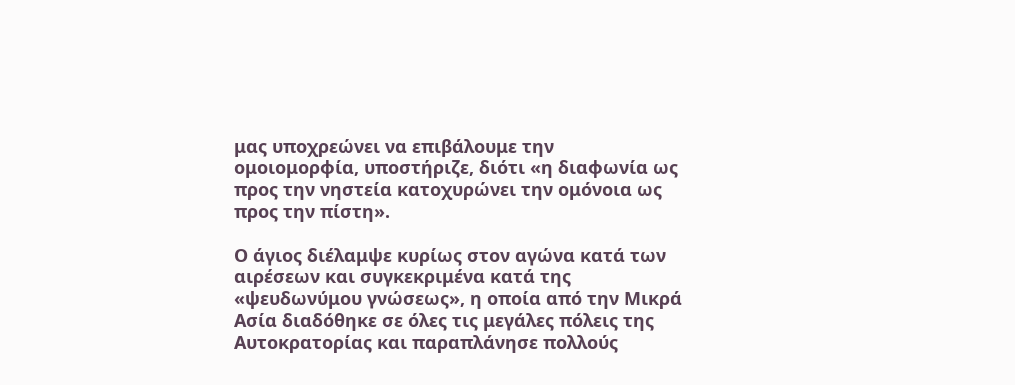μας υποχρεώνει να επιβάλουμε την ομοιομορφία, υποστήριζε, διότι «η διαφωνία ως προς την νηστεία κατοχυρώνει την ομόνοια ως προς την πίστη».

Ο άγιος διέλαμψε κυρίως στον αγώνα κατά των αιρέσεων και συγκεκριμένα κατά της «ψευδωνύμου γνώσεως», η οποία από την Μικρά Ασία διαδόθηκε σε όλες τις μεγάλες πόλεις της Αυτοκρατορίας και παραπλάνησε πολλούς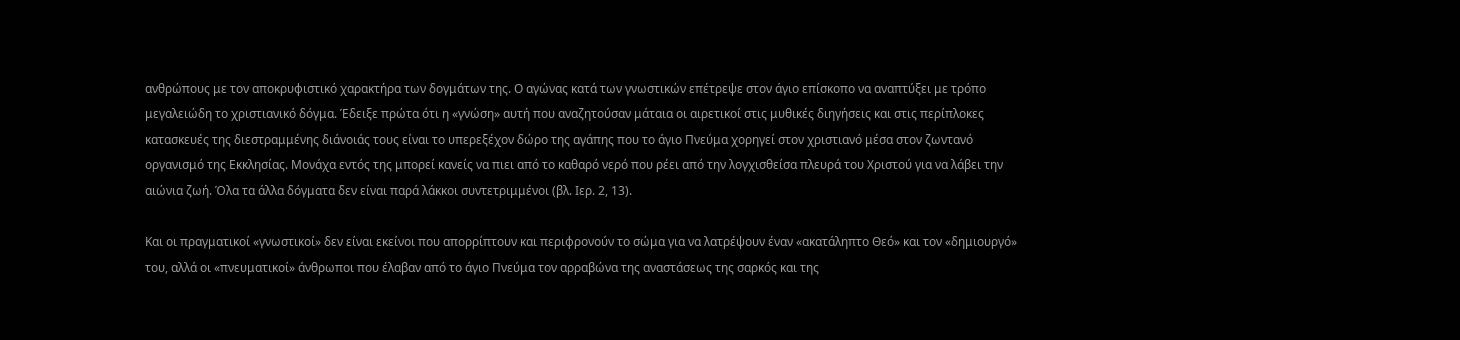ανθρώπους με τον αποκρυφιστικό χαρακτήρα των δογμάτων της. Ο αγώνας κατά των γνωστικών επέτρεψε στον άγιο επίσκοπο να αναπτύξει με τρόπο μεγαλειώδη το χριστιανικό δόγμα. Έδειξε πρώτα ότι η «γνώση» αυτή που αναζητούσαν μάταια οι αιρετικοί στις μυθικές διηγήσεις και στις περίπλοκες κατασκευές της διεστραμμένης διάνοιάς τους είναι το υπερεξέχον δώρο της αγάπης που το άγιο Πνεύμα χορηγεί στον χριστιανό μέσα στον ζωντανό οργανισμό της Εκκλησίας. Μονάχα εντός της μπορεί κανείς να πιει από το καθαρό νερό που ρέει από την λογχισθείσα πλευρά του Χριστού για να λάβει την αιώνια ζωή. Όλα τα άλλα δόγματα δεν είναι παρά λάκκοι συντετριμμένοι (βλ. Ιερ. 2, 13).

Και οι πραγματικοί «γνωστικοί» δεν είναι εκείνοι που απορρίπτουν και περιφρονούν το σώμα για να λατρέψουν έναν «ακατάληπτο Θεό» και τον «δημιουργό» του, αλλά οι «πνευματικοί» άνθρωποι που έλαβαν από το άγιο Πνεύμα τον αρραβώνα της αναστάσεως της σαρκός και της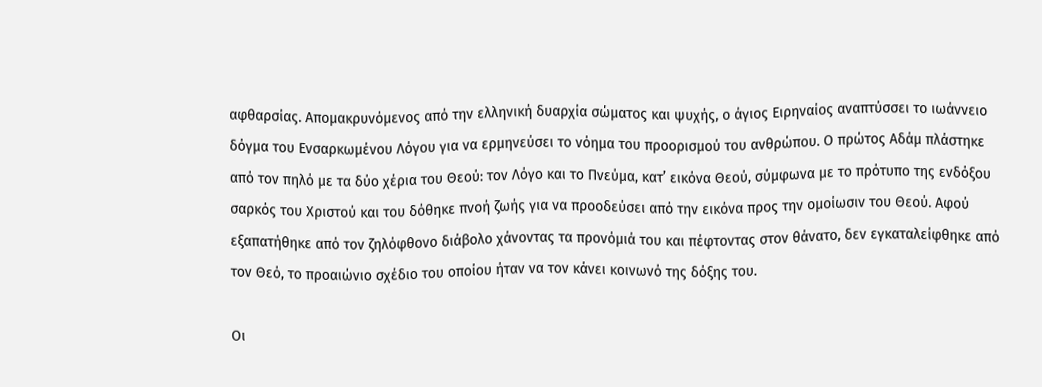αφθαρσίας. Απομακρυνόμενος από την ελληνική δυαρχία σώματος και ψυχής, ο άγιος Ειρηναίος αναπτύσσει το ιωάννειο δόγμα του Ενσαρκωμένου Λόγου για να ερμηνεύσει το νόημα του προορισμού του ανθρώπου. Ο πρώτος Αδάμ πλάστηκε από τον πηλό με τα δύο χέρια του Θεού: τον Λόγο και το Πνεύμα, κατ’ εικόνα Θεού, σύμφωνα με το πρότυπο της ενδόξου σαρκός του Χριστού και του δόθηκε πνοή ζωής για να προοδεύσει από την εικόνα προς την ομοίωσιν του Θεού. Αφού εξαπατήθηκε από τον ζηλόφθονο διάβολο χάνοντας τα προνόμιά του και πέφτοντας στον θάνατο, δεν εγκαταλείφθηκε από τον Θεό, το προαιώνιο σχέδιο του οποίου ήταν να τον κάνει κοινωνό της δόξης του.

Οι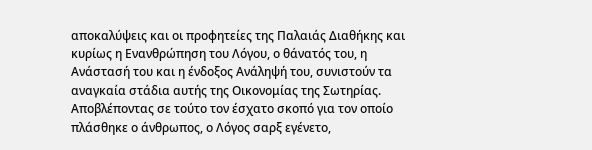αποκαλύψεις και οι προφητείες της Παλαιάς Διαθήκης και κυρίως η Ενανθρώπηση του Λόγου, ο θάνατός του, η Ανάστασή του και η ένδοξος Ανάληψή του, συνιστούν τα αναγκαία στάδια αυτής της Οικονομίας της Σωτηρίας. Αποβλέποντας σε τούτο τον έσχατο σκοπό για τον οποίο πλάσθηκε ο άνθρωπος, ο Λόγος σαρξ εγένετο,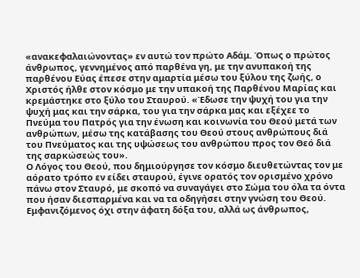«ανακεφαλαιώνοντας» εν αυτώ τον πρώτο Αδάμ. Όπως ο πρώτος άνθρωπος, γεννημένος από παρθένα γη, με την ανυπακοή της παρθένου Εύας έπεσε στην αμαρτία μέσω του ξύλου της ζωής, ο Χριστός ήλθε στον κόσμο με την υπακοή της Παρθένου Μαρίας και κρεμάστηκε στο ξύλο του Σταυρού. «Έδωσε την ψυχή του για την ψυχή μας και την σάρκα, του για την σάρκα μας και εξέχεε το Πνεύμα του Πατρός για την ένωση και κοινωνία του Θεού μετά των ανθρώπων, μέσω της κατάβασης του Θεού στους ανθρώπους διά του Πνεύματος και της υψώσεως του ανθρώπου προς τον Θεό διά της σαρκώσεώς του».
Ο Λόγος του Θεού, που δημιούργησε τον κόσμο διευθετώντας τον με αόρατο τρόπο εν είδει σταυρού, έγινε ορατός τον ορισμένο χρόνο πάνω στον Σταυρό, με σκοπό να συναγάγει στο Σώμα του όλα τα όντα που ήσαν διεσπαρμένα και να τα οδηγήσει στην γνώση του Θεού. Εμφανιζόμενος όχι στην άφατη δόξα του, αλλά ως άνθρωπος,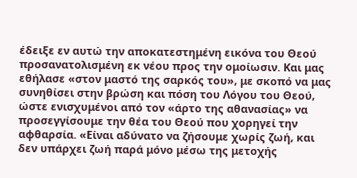έδειξε εν αυτώ την αποκατεστημένη εικόνα του Θεού προσανατολισμένη εκ νέου προς την ομοίωσιν. Και μας εθήλασε «στον μαστό της σαρκός του», με σκοπό να μας συνηθίσει στην βρώση και πόση του Λόγου του Θεού, ώστε ενισχυμένοι από τον «άρτο της αθανασίας» να προσεγγίσουμε την θέα του Θεού που χορηγεί την αφθαρσία. «Είναι αδύνατο να ζήσουμε χωρίς ζωή, και δεν υπάρχει ζωή παρά μόνο μέσω της μετοχής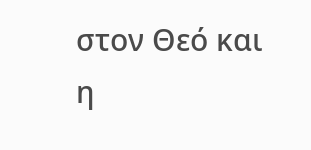στον Θεό και η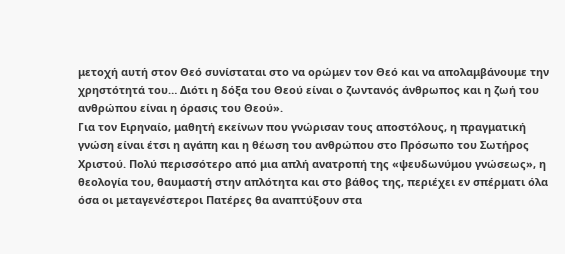μετοχή αυτή στον Θεό συνίσταται στο να ορώμεν τον Θεό και να απολαμβάνουμε την χρηστότητά του… Διότι η δόξα του Θεού είναι ο ζωντανός άνθρωπος και η ζωή του ανθρώπου είναι η όρασις του Θεού».
Για τον Ειρηναίο, μαθητή εκείνων που γνώρισαν τους αποστόλους, η πραγματική γνώση είναι έτσι η αγάπη και η θέωση του ανθρώπου στο Πρόσωπο του Σωτήρος Χριστού. Πολύ περισσότερο από μια απλή ανατροπή της «ψευδωνύμου γνώσεως», η θεολογία του, θαυμαστή στην απλότητα και στο βάθος της, περιέχει εν σπέρματι όλα όσα οι μεταγενέστεροι Πατέρες θα αναπτύξουν στα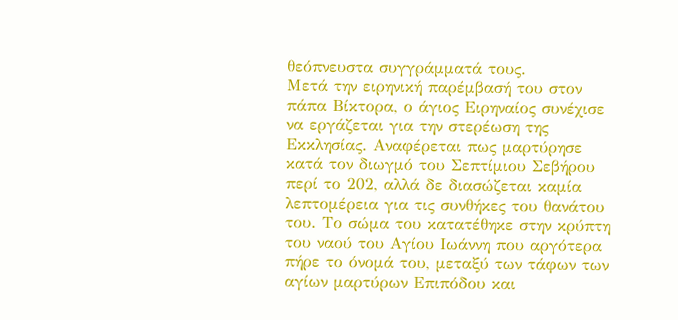θεόπνευστα συγγράμματά τους.
Μετά την ειρηνική παρέμβασή του στον πάπα Βίκτορα, ο άγιος Ειρηναίος συνέχισε να εργάζεται για την στερέωση της Εκκλησίας. Αναφέρεται πως μαρτύρησε κατά τον διωγμό του Σεπτίμιου Σεβήρου περί το 202, αλλά δε διασώζεται καμία λεπτομέρεια για τις συνθήκες του θανάτου του. Το σώμα του κατατέθηκε στην κρύπτη του ναού του Αγίου Ιωάννη που αργότερα πήρε το όνομά του, μεταξύ των τάφων των αγίων μαρτύρων Επιπόδου και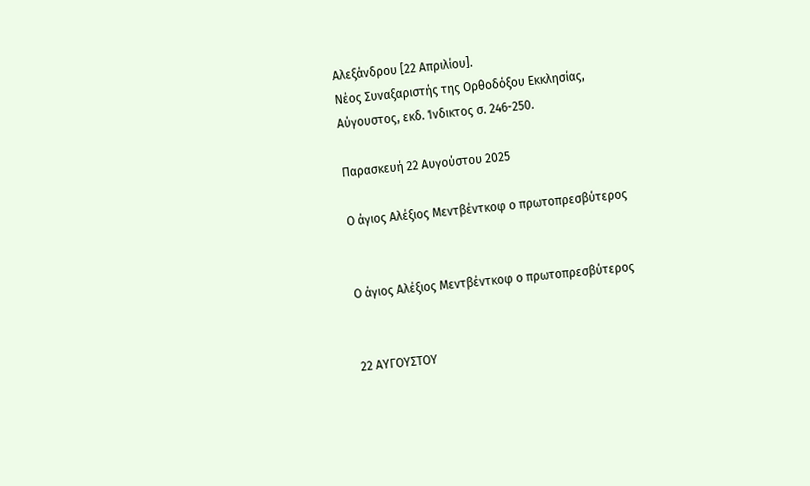Αλεξάνδρου [22 Απριλίου].
Νέος Συναξαριστής της Ορθοδόξου Εκκλησίας, Αύγουστος, εκδ. Ίνδικτος σ. 246-250.

Παρασκευή 22 Αυγούστου 2025

Ο άγιος Αλέξιος Μεντβέντκοφ ο πρωτοπρεσβύτερος


Ο άγιος Αλέξιος Μεντβέντκοφ ο πρωτοπρεσβύτερος


22 ΑΥΓΟΥΣΤΟΥ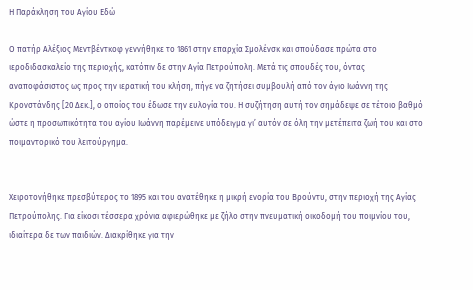Η Παράκληση του Αγίου Εδώ

Ο πατήρ Αλέξιος Μεντβέντκοφ γεννήθηκε το 1861 στην επαρχία Σμολένσκ και σπούδασε πρώτα στο ιεροδιδασκαλείο της περιοχής, κατόπιν δε στην Αγία Πετρούπολη. Μετά τις σπουδές του, όντας αναποφάσιστος ως προς την ιερατική του κλήση, πήγε να ζητήσει συμβουλή από τον άγιο Ιωάννη της Κρονστάνδης [20 Δεκ.], ο οποίος του έδωσε την ευλογία του. Η συζήτηση αυτή τον σημάδεψε σε τέτοιο βαθμό ώστε η προσωπικότητα του αγίου Ιωάννη παρέμεινε υπόδειγμα γι’ αυτόν σε όλη την μετέπειτα ζωή του και στο ποιμαντορικό του λειτούργημα.


Χειροτονήθηκε πρεσβύτερος το 1895 και του ανατέθηκε η μικρή ενορία του Βρούντυ, στην περιοχή της Αγίας Πετρούπολης. Για είκοσι τέσσερα χρόνια αφιερώθηκε με ζήλο στην πνευματική οικοδομή του ποιμνίου του, ιδιαίτερα δε των παιδιών. Διακρίθηκε για την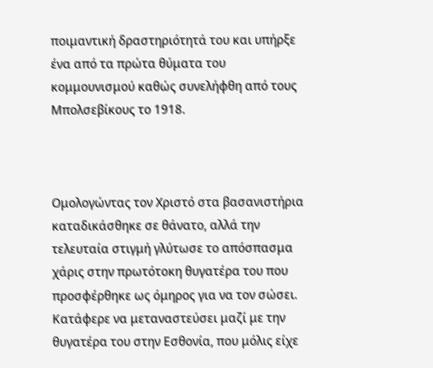ποιμαντική δραστηριότητά του και υπήρξε ένα από τα πρώτα θύματα του κομμουνισμού καθώς συνελήφθη από τους Μπολσεβίκους το 1918.



Ομολογώντας τον Χριστό στα βασανιστήρια καταδικάσθηκε σε θάνατο, αλλά την τελευταία στιγμή γλύτωσε το απόσπασμα χάρις στην πρωτότοκη θυγατέρα του που προσφέρθηκε ως όμηρος για να τον σώσει. Κατάφερε να μεταναστεύσει μαζί με την θυγατέρα του στην Εσθονία, που μόλις είχε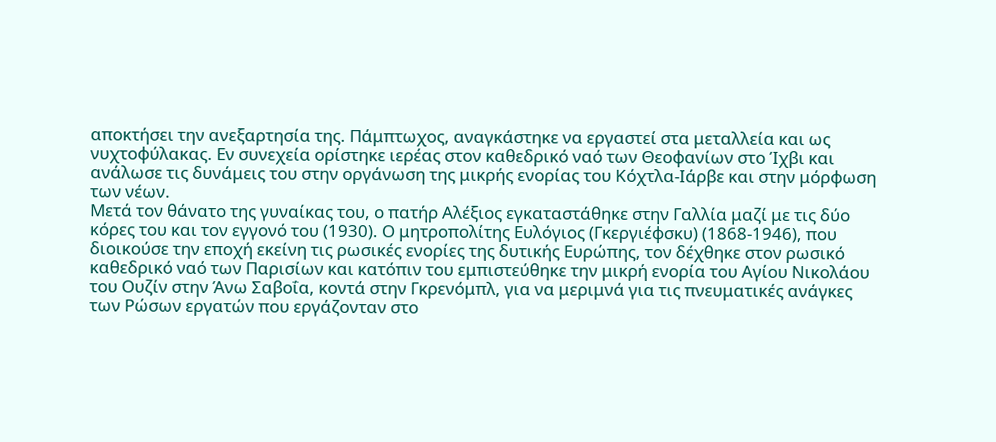αποκτήσει την ανεξαρτησία της. Πάμπτωχος, αναγκάστηκε να εργαστεί στα μεταλλεία και ως νυχτοφύλακας. Εν συνεχεία ορίστηκε ιερέας στον καθεδρικό ναό των Θεοφανίων στο Ίχβι και ανάλωσε τις δυνάμεις του στην οργάνωση της μικρής ενορίας του Κόχτλα-Ιάρβε και στην μόρφωση των νέων.
Μετά τον θάνατο της γυναίκας του, ο πατήρ Αλέξιος εγκαταστάθηκε στην Γαλλία μαζί με τις δύο κόρες του και τον εγγονό του (1930). Ο μητροπολίτης Ευλόγιος (Γκεργιέφσκυ) (1868-1946), που διοικούσε την εποχή εκείνη τις ρωσικές ενορίες της δυτικής Ευρώπης, τον δέχθηκε στον ρωσικό καθεδρικό ναό των Παρισίων και κατόπιν του εμπιστεύθηκε την μικρή ενορία του Αγίου Νικολάου του Ουζίν στην Άνω Σαβοΐα, κοντά στην Γκρενόμπλ, για να μεριμνά για τις πνευματικές ανάγκες των Ρώσων εργατών που εργάζονταν στο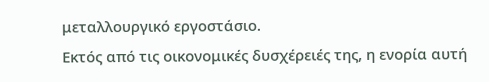μεταλλουργικό εργοστάσιο.
Εκτός από τις οικονομικές δυσχέρειές της, η ενορία αυτή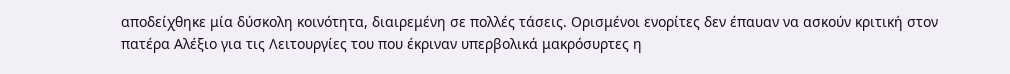αποδείχθηκε μία δύσκολη κοινότητα, διαιρεμένη σε πολλές τάσεις. Ορισμένοι ενορίτες δεν έπαυαν να ασκούν κριτική στον πατέρα Αλέξιο για τις Λειτουργίες του που έκριναν υπερβολικά μακρόσυρτες η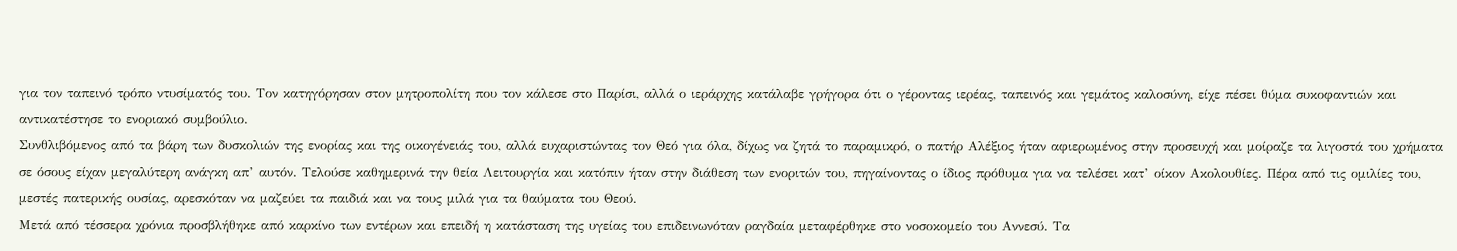για τον ταπεινό τρόπο ντυσίματός του. Τον κατηγόρησαν στον μητροπολίτη που τον κάλεσε στο Παρίσι, αλλά ο ιεράρχης κατάλαβε γρήγορα ότι ο γέροντας ιερέας, ταπεινός και γεμάτος καλοσύνη, είχε πέσει θύμα συκοφαντιών και αντικατέστησε το ενοριακό συμβούλιο.
Συνθλιβόμενος από τα βάρη των δυσκολιών της ενορίας και της οικογένειάς του, αλλά ευχαριστώντας τον Θεό για όλα, δίχως να ζητά το παραμικρό, ο πατήρ Αλέξιος ήταν αφιερωμένος στην προσευχή και μοίραζε τα λιγοστά του χρήματα σε όσους είχαν μεγαλύτερη ανάγκη απ’ αυτόν. Τελούσε καθημερινά την θεία Λειτουργία και κατόπιν ήταν στην διάθεση των ενοριτών του, πηγαίνοντας ο ίδιος πρόθυμα για να τελέσει κατ’ οίκον Ακολουθίες. Πέρα από τις ομιλίες του, μεστές πατερικής ουσίας, αρεσκόταν να μαζεύει τα παιδιά και να τους μιλά για τα θαύματα του Θεού.
Μετά από τέσσερα χρόνια προσβλήθηκε από καρκίνο των εντέρων και επειδή η κατάσταση της υγείας του επιδεινωνόταν ραγδαία μεταφέρθηκε στο νοσοκομείο του Αννεσύ. Τα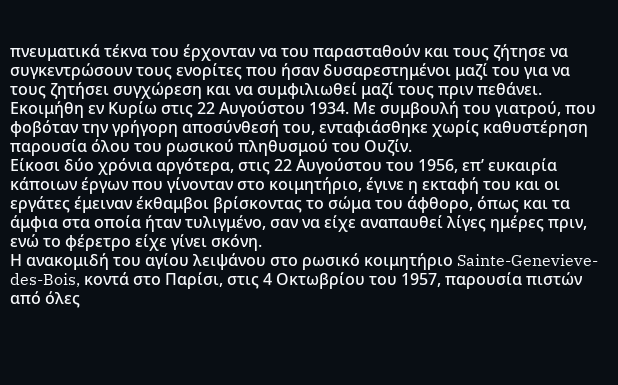πνευματικά τέκνα του έρχονταν να του παρασταθούν και τους ζήτησε να συγκεντρώσουν τους ενορίτες που ήσαν δυσαρεστημένοι μαζί του για να τους ζητήσει συγχώρεση και να συμφιλιωθεί μαζί τους πριν πεθάνει.
Εκοιμήθη εν Κυρίω στις 22 Αυγούστου 1934. Με συμβουλή του γιατρού, που φοβόταν την γρήγορη αποσύνθεσή του, ενταφιάσθηκε χωρίς καθυστέρηση παρουσία όλου του ρωσικού πληθυσμού του Ουζίν.
Είκοσι δύο χρόνια αργότερα, στις 22 Αυγούστου του 1956, επ’ ευκαιρία κάποιων έργων που γίνονταν στο κοιμητήριο, έγινε η εκταφή του και οι εργάτες έμειναν έκθαμβοι βρίσκοντας το σώμα του άφθορο, όπως και τα άμφια στα οποία ήταν τυλιγμένο, σαν να είχε αναπαυθεί λίγες ημέρες πριν, ενώ το φέρετρο είχε γίνει σκόνη.
Η ανακομιδή του αγίου λειψάνου στο ρωσικό κοιμητήριο Sainte-Genevieve-des-Bois, κοντά στο Παρίσι, στις 4 Οκτωβρίου του 1957, παρουσία πιστών από όλες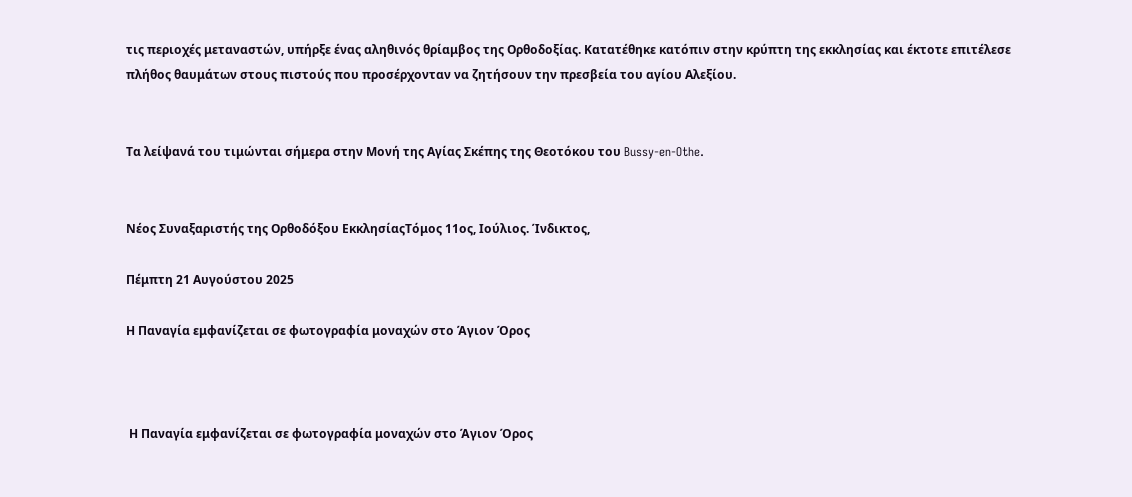τις περιοχές μεταναστών, υπήρξε ένας αληθινός θρίαμβος της Ορθοδοξίας. Κατατέθηκε κατόπιν στην κρύπτη της εκκλησίας και έκτοτε επιτέλεσε πλήθος θαυμάτων στους πιστούς που προσέρχονταν να ζητήσουν την πρεσβεία του αγίου Αλεξίου.


Τα λείψανά του τιμώνται σήμερα στην Μονή της Αγίας Σκέπης της Θεοτόκου του Bussy-en-Othe.


Νέος Συναξαριστής της Ορθοδόξου ΕκκλησίαςΤόμος 11ος, Ιούλιος. Ίνδικτος,

Πέμπτη 21 Αυγούστου 2025

Η Παναγία εμφανίζεται σε φωτογραφία μοναχών στο Άγιον Όρος



 Η Παναγία εμφανίζεται σε φωτογραφία μοναχών στο Άγιον Όρος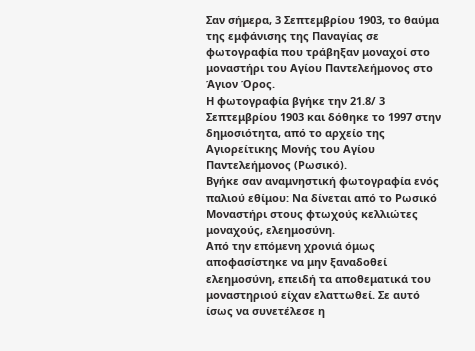Σαν σήμερα, 3 Σεπτεμβρίου 1903, το θαύμα της εμφάνισης της Παναγίας σε φωτογραφία που τράβηξαν μοναχοί στο μοναστήρι του Αγίου Παντελεήμονος στο Άγιον Όρος.
Η φωτογραφία βγήκε την 21.8/ 3 Σεπτεμβρίου 1903 και δόθηκε το 1997 στην δημοσιότητα, από το αρχείο της Αγιορείτικης Μονής του Αγίου Παντελεήμονος (Ρωσικό).
Βγήκε σαν αναμνηστική φωτογραφία ενός παλιού εθίμου: Να δίνεται από το Ρωσικό Μοναστήρι στους φτωχούς κελλιώτες μοναχούς, ελεημοσύνη.
Από την επόμενη χρονιά όμως αποφασίστηκε να μην ξαναδοθεί ελεημοσύνη, επειδή τα αποθεματικά του μοναστηριού είχαν ελαττωθεί. Σε αυτό ίσως να συνετέλεσε η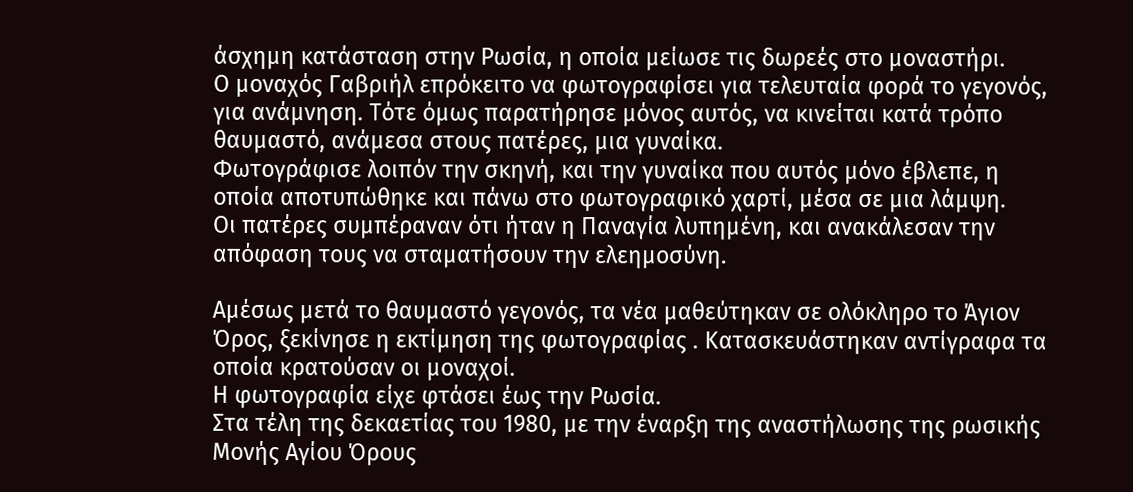άσχημη κατάσταση στην Ρωσία, η οποία μείωσε τις δωρεές στο μοναστήρι.
Ο μοναχός Γαβριήλ επρόκειτο να φωτογραφίσει για τελευταία φορά το γεγονός, για ανάμνηση. Τότε όμως παρατήρησε μόνος αυτός, να κινείται κατά τρόπο θαυμαστό, ανάμεσα στους πατέρες, μια γυναίκα.
Φωτογράφισε λοιπόν την σκηνή, και την γυναίκα που αυτός μόνο έβλεπε, η οποία αποτυπώθηκε και πάνω στο φωτογραφικό χαρτί, μέσα σε μια λάμψη.
Οι πατέρες συμπέραναν ότι ήταν η Παναγία λυπημένη, και ανακάλεσαν την απόφαση τους να σταματήσουν την ελεημοσύνη.

Αμέσως μετά το θαυμαστό γεγονός, τα νέα μαθεύτηκαν σε ολόκληρο το Άγιον Όρος, ξεκίνησε η εκτίμηση της φωτογραφίας . Κατασκευάστηκαν αντίγραφα τα οποία κρατούσαν οι μοναχοί.
Η φωτογραφία είχε φτάσει έως την Ρωσία.
Στα τέλη της δεκαετίας του 1980, με την έναρξη της αναστήλωσης της ρωσικής Μονής Αγίου Όρους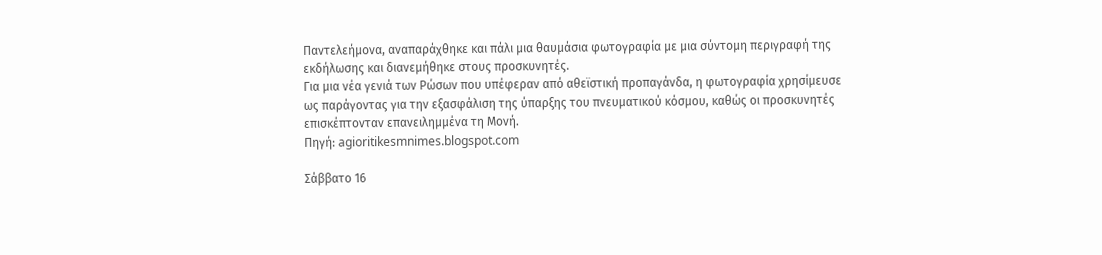Παντελεήμονα, αναπαράχθηκε και πάλι μια θαυμάσια φωτογραφία με μια σύντομη περιγραφή της εκδήλωσης και διανεμήθηκε στους προσκυνητές.
Για μια νέα γενιά των Ρώσων που υπέφεραν από αθεϊστική προπαγάνδα, η φωτογραφία χρησίμευσε ως παράγοντας για την εξασφάλιση της ύπαρξης του πνευματικού κόσμου, καθώς οι προσκυνητές επισκέπτονταν επανειλημμένα τη Μονή.
Πηγή: agioritikesmnimes.blogspot.com

Σάββατο 16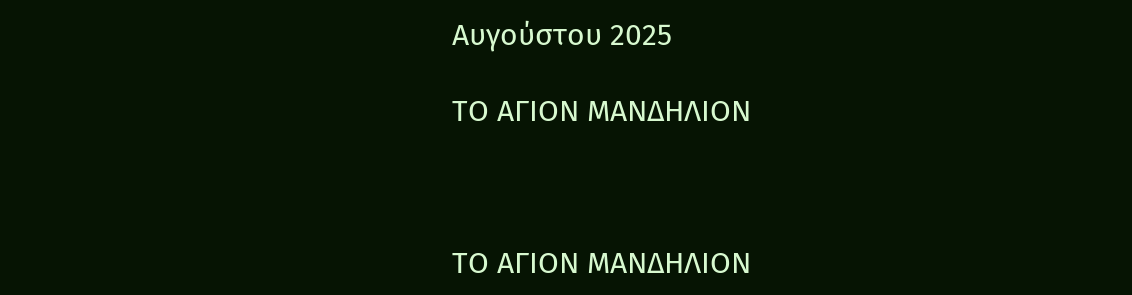Αυγούστου 2025

ΤΟ ΑΓΙΟΝ ΜΑΝΔΗΛΙΟΝ



ΤΟ ΑΓΙΟΝ ΜΑΝΔΗΛΙΟΝ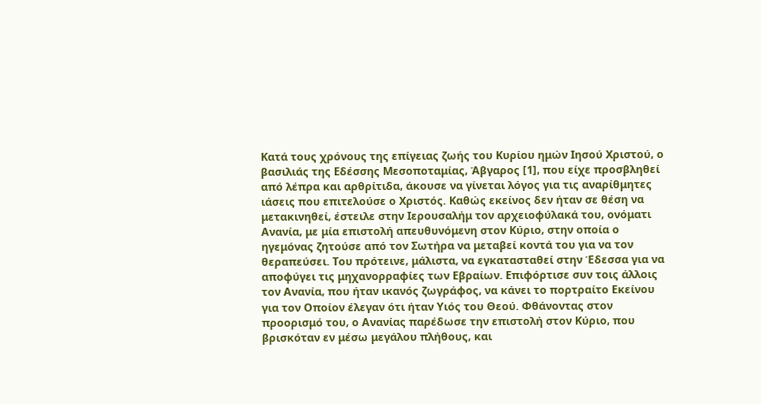Κατά τους χρόνους της επίγειας ζωής του Κυρίου ημών Ιησού Χριστού, ο βασιλιάς της Εδέσσης Μεσοποταμίας, Άβγαρος [1], που είχε προσβληθεί από λέπρα και αρθρίτιδα, άκουσε να γίνεται λόγος για τις αναρίθμητες ιάσεις που επιτελούσε ο Χριστός. Καθώς εκείνος δεν ήταν σε θέση να μετακινηθεί, έστειλε στην Ιερουσαλήμ τον αρχειοφύλακά του, ονόματι Ανανία, με μία επιστολή απευθυνόμενη στον Κύριο, στην οποία ο ηγεμόνας ζητούσε από τον Σωτήρα να μεταβεί κοντά του για να τον θεραπεύσει. Του πρότεινε, μάλιστα, να εγκατασταθεί στην Έδεσσα για να αποφύγει τις μηχανορραφίες των Εβραίων. Επιφόρτισε συν τοις άλλοις τον Ανανία, που ήταν ικανός ζωγράφος, να κάνει το πορτραίτο Εκείνου για τον Οποίον έλεγαν ότι ήταν Υιός του Θεού. Φθάνοντας στον προορισμό του, ο Ανανίας παρέδωσε την επιστολή στον Κύριο, που βρισκόταν εν μέσω μεγάλου πλήθους, και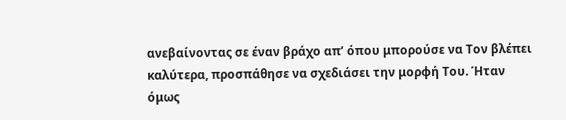ανεβαίνοντας σε έναν βράχο απ’ όπου μπορούσε να Τον βλέπει καλύτερα, προσπάθησε να σχεδιάσει την μορφή Του. Ήταν όμως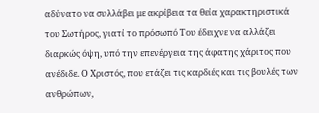αδύνατο να συλλάβει με ακρίβεια τα θεία χαρακτηριστικά του Σωτήρος, γιατί το πρόσωπό Του έδειχνε να αλλάζει διαρκώς όψη, υπό την επενέργεια της άφατης χάριτος που ανέδιδε. Ο Χριστός, που ετάζει τις καρδιές και τις βουλές των ανθρώπων,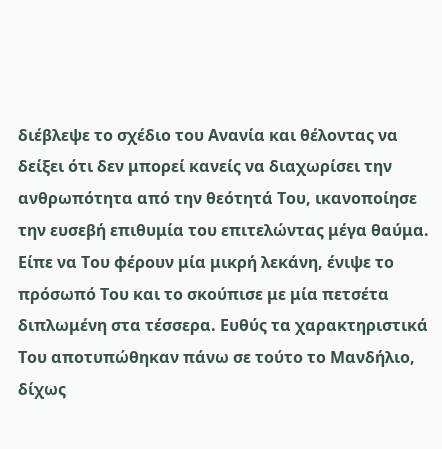διέβλεψε το σχέδιο του Ανανία και θέλοντας να δείξει ότι δεν μπορεί κανείς να διαχωρίσει την ανθρωπότητα από την θεότητά Του, ικανοποίησε την ευσεβή επιθυμία του επιτελώντας μέγα θαύμα. Είπε να Του φέρουν μία μικρή λεκάνη, ένιψε το πρόσωπό Του και το σκούπισε με μία πετσέτα διπλωμένη στα τέσσερα. Ευθύς τα χαρακτηριστικά Του αποτυπώθηκαν πάνω σε τούτο το Μανδήλιο, δίχως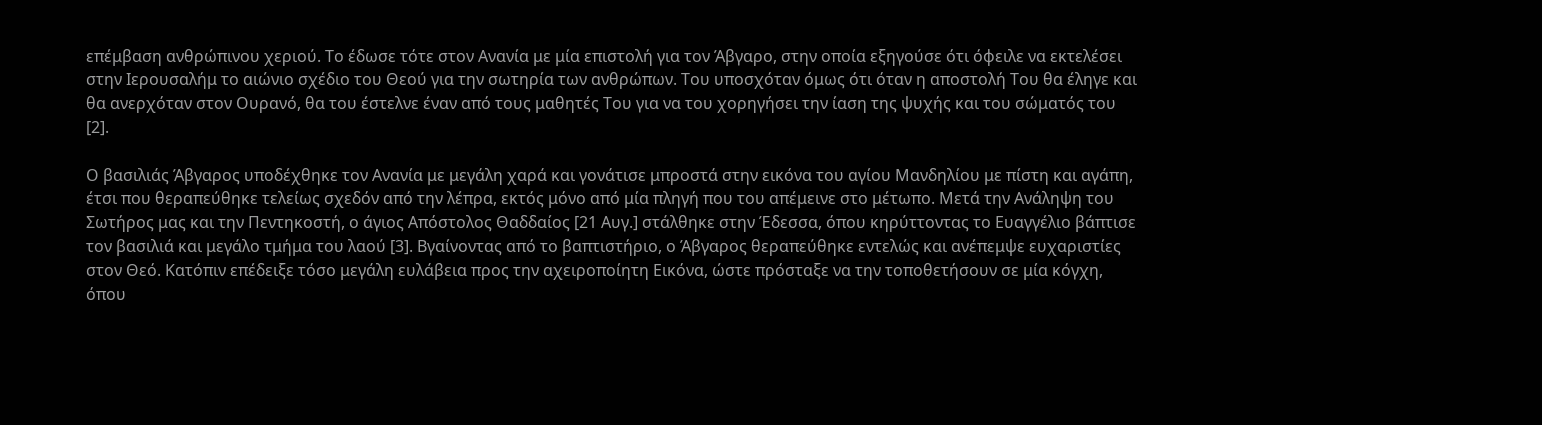επέμβαση ανθρώπινου χεριού. Το έδωσε τότε στον Ανανία με μία επιστολή για τον Άβγαρο, στην οποία εξηγούσε ότι όφειλε να εκτελέσει στην Ιερουσαλήμ το αιώνιο σχέδιο του Θεού για την σωτηρία των ανθρώπων. Του υποσχόταν όμως ότι όταν η αποστολή Του θα έληγε και θα ανερχόταν στον Ουρανό, θα του έστελνε έναν από τους μαθητές Του για να του χορηγήσει την ίαση της ψυχής και του σώματός του [2].

Ο βασιλιάς Άβγαρος υποδέχθηκε τον Ανανία με μεγάλη χαρά και γονάτισε μπροστά στην εικόνα του αγίου Μανδηλίου με πίστη και αγάπη, έτσι που θεραπεύθηκε τελείως σχεδόν από την λέπρα, εκτός μόνο από μία πληγή που του απέμεινε στο μέτωπο. Μετά την Ανάληψη του Σωτήρος μας και την Πεντηκοστή, ο άγιος Απόστολος Θαδδαίος [21 Αυγ.] στάλθηκε στην Έδεσσα, όπου κηρύττοντας το Ευαγγέλιο βάπτισε τον βασιλιά και μεγάλο τμήμα του λαού [3]. Βγαίνοντας από το βαπτιστήριο, ο Άβγαρος θεραπεύθηκε εντελώς και ανέπεμψε ευχαριστίες στον Θεό. Κατόπιν επέδειξε τόσο μεγάλη ευλάβεια προς την αχειροποίητη Εικόνα, ώστε πρόσταξε να την τοποθετήσουν σε μία κόγχη, όπου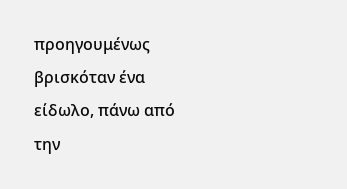προηγουμένως βρισκόταν ένα είδωλο, πάνω από την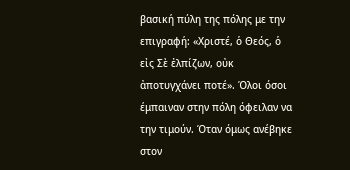βασική πύλη της πόλης με την επιγραφή: «Χριστέ, ὁ Θεός, ὁ εἰς Σὲ ἐλπίζων, οὐκ ἀποτυγχάνει ποτέ». Όλοι όσοι έμπαιναν στην πόλη όφειλαν να την τιμούν. Όταν όμως ανέβηκε στον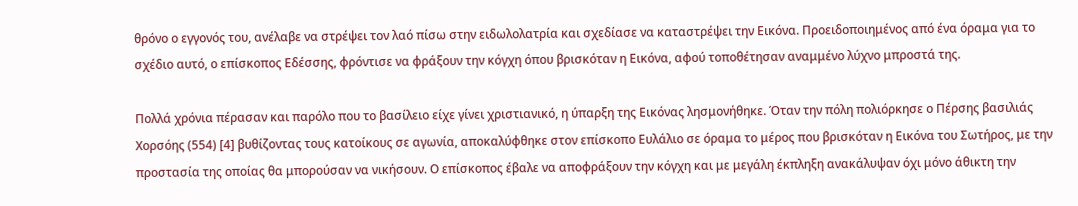θρόνο ο εγγονός του, ανέλαβε να στρέψει τον λαό πίσω στην ειδωλολατρία και σχεδίασε να καταστρέψει την Εικόνα. Προειδοποιημένος από ένα όραμα για το σχέδιο αυτό, ο επίσκοπος Εδέσσης, φρόντισε να φράξουν την κόγχη όπου βρισκόταν η Εικόνα, αφού τοποθέτησαν αναμμένο λύχνο μπροστά της.

Πολλά χρόνια πέρασαν και παρόλο που το βασίλειο είχε γίνει χριστιανικό, η ύπαρξη της Εικόνας λησμονήθηκε. Όταν την πόλη πολιόρκησε ο Πέρσης βασιλιάς Χορσόης (554) [4] βυθίζοντας τους κατοίκους σε αγωνία, αποκαλύφθηκε στον επίσκοπο Ευλάλιο σε όραμα το μέρος που βρισκόταν η Εικόνα του Σωτήρος, με την προστασία της οποίας θα μπορούσαν να νικήσουν. Ο επίσκοπος έβαλε να αποφράξουν την κόγχη και με μεγάλη έκπληξη ανακάλυψαν όχι μόνο άθικτη την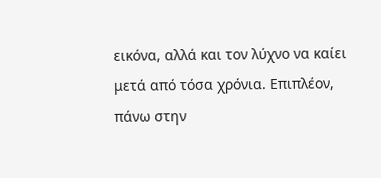εικόνα, αλλά και τον λύχνο να καίει μετά από τόσα χρόνια. Επιπλέον, πάνω στην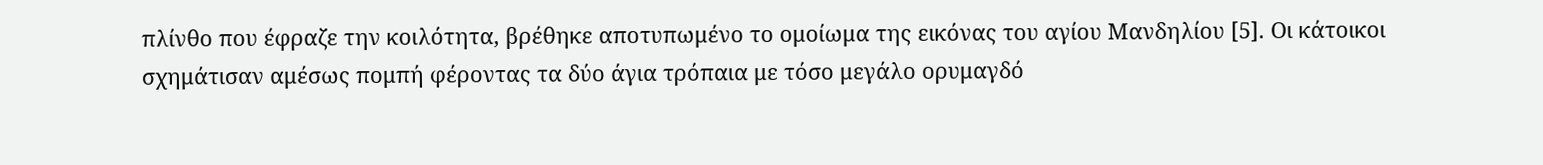πλίνθο που έφραζε την κοιλότητα, βρέθηκε αποτυπωμένο το ομοίωμα της εικόνας του αγίου Μανδηλίου [5]. Οι κάτοικοι σχημάτισαν αμέσως πομπή φέροντας τα δύο άγια τρόπαια με τόσο μεγάλο ορυμαγδό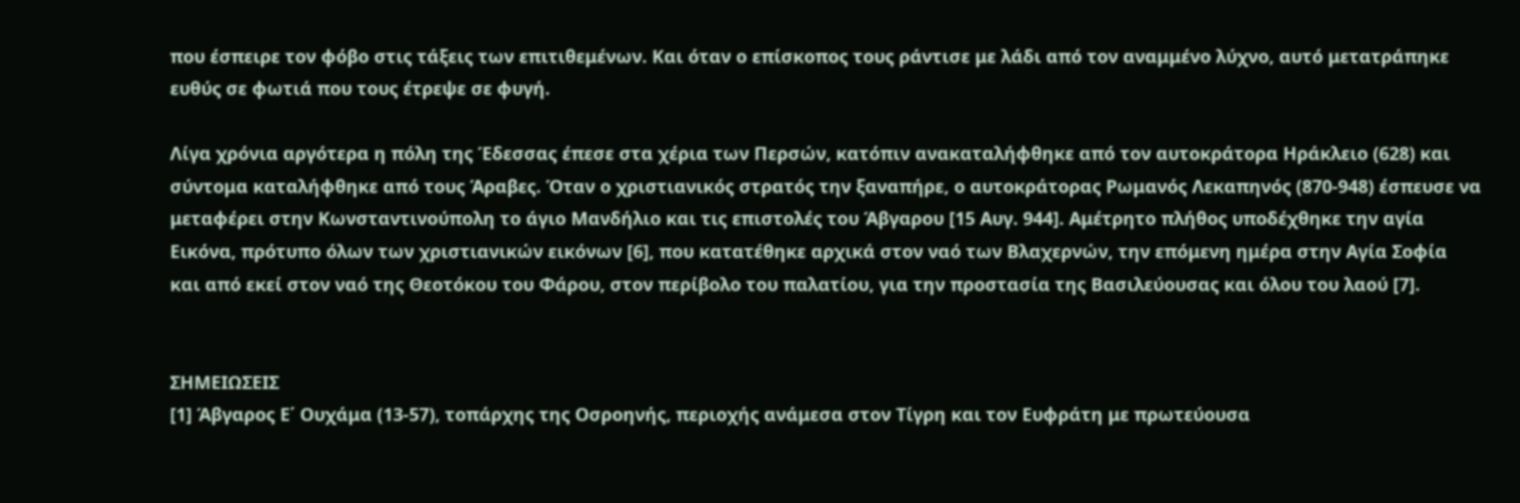που έσπειρε τον φόβο στις τάξεις των επιτιθεμένων. Και όταν ο επίσκοπος τους ράντισε με λάδι από τον αναμμένο λύχνο, αυτό μετατράπηκε ευθύς σε φωτιά που τους έτρεψε σε φυγή.

Λίγα χρόνια αργότερα η πόλη της Έδεσσας έπεσε στα χέρια των Περσών, κατόπιν ανακαταλήφθηκε από τον αυτοκράτορα Ηράκλειο (628) και σύντομα καταλήφθηκε από τους Άραβες. Όταν ο χριστιανικός στρατός την ξαναπήρε, ο αυτοκράτορας Ρωμανός Λεκαπηνός (870-948) έσπευσε να μεταφέρει στην Κωνσταντινούπολη το άγιο Μανδήλιο και τις επιστολές του Άβγαρου [15 Αυγ. 944]. Αμέτρητο πλήθος υποδέχθηκε την αγία Εικόνα, πρότυπο όλων των χριστιανικών εικόνων [6], που κατατέθηκε αρχικά στον ναό των Βλαχερνών, την επόμενη ημέρα στην Αγία Σοφία και από εκεί στον ναό της Θεοτόκου του Φάρου, στον περίβολο του παλατίου, για την προστασία της Βασιλεύουσας και όλου του λαού [7].


ΣΗΜΕΙΩΣΕΙΣ
[1] Άβγαρος Ε΄ Ουχάμα (13-57), τοπάρχης της Οσροηνής, περιοχής ανάμεσα στον Τίγρη και τον Ευφράτη με πρωτεύουσα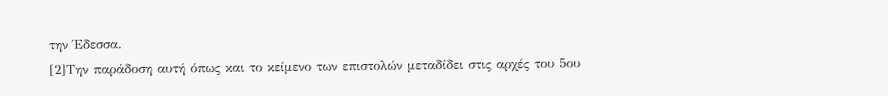την Έδεσσα.
[2]Την παράδοση αυτή όπως και το κείμενο των επιστολών μεταδίδει στις αρχές του 5ου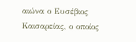αιώνα ο Ευσέβιος Καισαρείας, ο οποίος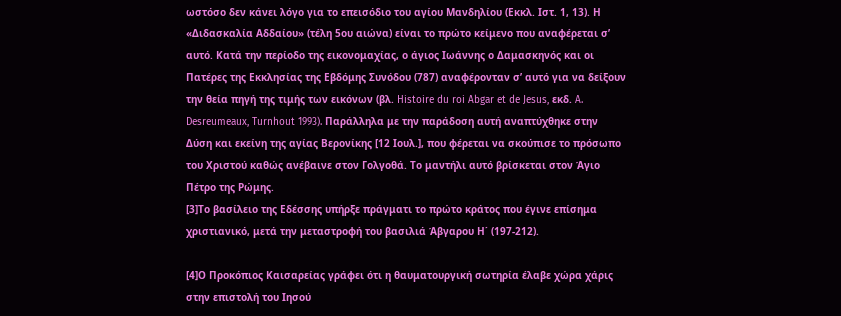ωστόσο δεν κάνει λόγο για το επεισόδιο του αγίου Μανδηλίου (Εκκλ. Ιστ. 1, 13). Η «Διδασκαλία Αδδαίου» (τέλη 5ου αιώνα) είναι το πρώτο κείμενο που αναφέρεται σ’ αυτό. Κατά την περίοδο της εικονομαχίας, ο άγιος Ιωάννης ο Δαμασκηνός και οι Πατέρες της Εκκλησίας της Εβδόμης Συνόδου (787) αναφέρονταν σ’ αυτό για να δείξουν την θεία πηγή της τιμής των εικόνων (βλ. Histoire du roi Abgar et de Jesus, εκδ. A. Desreumeaux, Turnhout 1993). Παράλληλα με την παράδοση αυτή αναπτύχθηκε στην Δύση και εκείνη της αγίας Βερονίκης [12 Ιουλ.], που φέρεται να σκούπισε το πρόσωπο του Χριστού καθώς ανέβαινε στον Γολγοθά. Το μαντήλι αυτό βρίσκεται στον Άγιο Πέτρο της Ρώμης.
[3]Το βασίλειο της Εδέσσης υπήρξε πράγματι το πρώτο κράτος που έγινε επίσημα χριστιανικό, μετά την μεταστροφή του βασιλιά Άβγαρου Η΄ (197-212).

[4]Ο Προκόπιος Καισαρείας γράφει ότι η θαυματουργική σωτηρία έλαβε χώρα χάρις στην επιστολή του Ιησού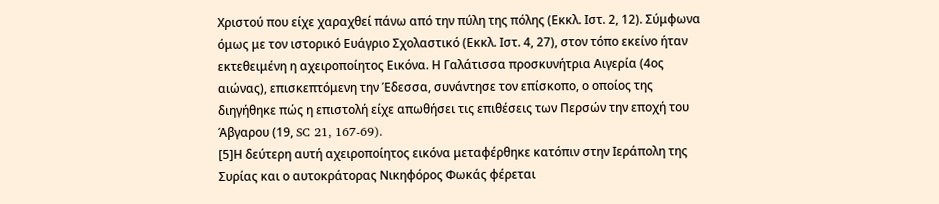Χριστού που είχε χαραχθεί πάνω από την πύλη της πόλης (Εκκλ. Ιστ. 2, 12). Σύμφωνα όμως με τον ιστορικό Ευάγριο Σχολαστικό (Εκκλ. Ιστ. 4, 27), στον τόπο εκείνο ήταν εκτεθειμένη η αχειροποίητος Εικόνα. Η Γαλάτισσα προσκυνήτρια Αιγερία (4ος αιώνας), επισκεπτόμενη την Έδεσσα, συνάντησε τον επίσκοπο, ο οποίος της διηγήθηκε πώς η επιστολή είχε απωθήσει τις επιθέσεις των Περσών την εποχή του Άβγαρου (19, SC 21, 167-69).
[5]Η δεύτερη αυτή αχειροποίητος εικόνα μεταφέρθηκε κατόπιν στην Ιεράπολη της Συρίας και ο αυτοκράτορας Νικηφόρος Φωκάς φέρεται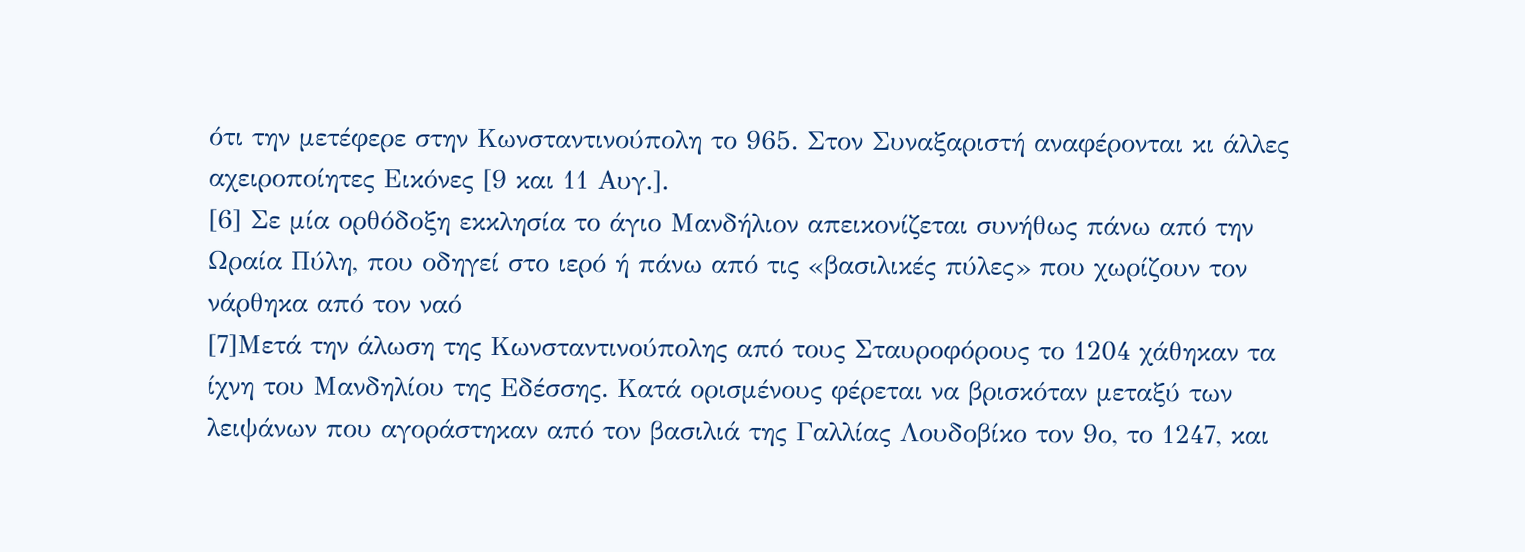ότι την μετέφερε στην Κωνσταντινούπολη το 965. Στον Συναξαριστή αναφέρονται κι άλλες αχειροποίητες Εικόνες [9 και 11 Αυγ.].
[6] Σε μία ορθόδοξη εκκλησία το άγιο Μανδήλιον απεικονίζεται συνήθως πάνω από την Ωραία Πύλη, που οδηγεί στο ιερό ή πάνω από τις «βασιλικές πύλες» που χωρίζουν τον νάρθηκα από τον ναό
[7]Μετά την άλωση της Κωνσταντινούπολης από τους Σταυροφόρους το 1204 χάθηκαν τα ίχνη του Μανδηλίου της Εδέσσης. Κατά ορισμένους φέρεται να βρισκόταν μεταξύ των λειψάνων που αγοράστηκαν από τον βασιλιά της Γαλλίας Λουδοβίκο τον 9ο, το 1247, και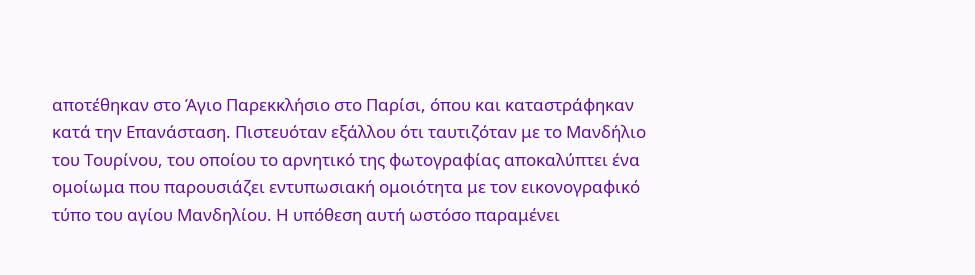αποτέθηκαν στο Άγιο Παρεκκλήσιο στο Παρίσι, όπου και καταστράφηκαν κατά την Επανάσταση. Πιστευόταν εξάλλου ότι ταυτιζόταν με το Μανδήλιο του Τουρίνου, του οποίου το αρνητικό της φωτογραφίας αποκαλύπτει ένα ομοίωμα που παρουσιάζει εντυπωσιακή ομοιότητα με τον εικονογραφικό τύπο του αγίου Μανδηλίου. Η υπόθεση αυτή ωστόσο παραμένει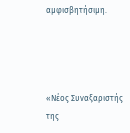αμφισβητήσιμη.




«Νέος Συναξαριστής
της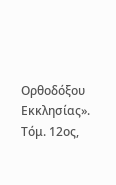Ορθοδόξου Εκκλησίας».
Τόμ. 12ος,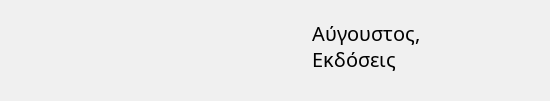Αύγουστος,
Εκδόσεις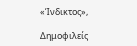«Ίνδικτος»,

Δημοφιλείς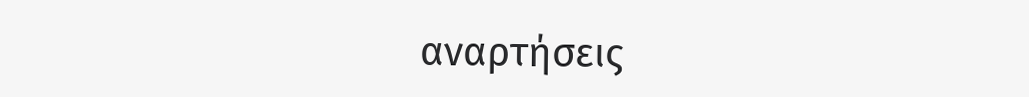αναρτήσεις